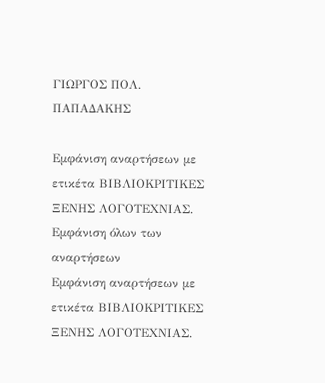ΓΙΩΡΓΟΣ ΠΟΛ. ΠΑΠΑΔΑΚΗΣ

Εμφάνιση αναρτήσεων με ετικέτα ΒΙΒΛΙΟΚΡΙΤΙΚΕΣ ΞΕΝΗΣ ΛΟΓΟΤΕΧΝΙΑΣ. Εμφάνιση όλων των αναρτήσεων
Εμφάνιση αναρτήσεων με ετικέτα ΒΙΒΛΙΟΚΡΙΤΙΚΕΣ ΞΕΝΗΣ ΛΟΓΟΤΕΧΝΙΑΣ.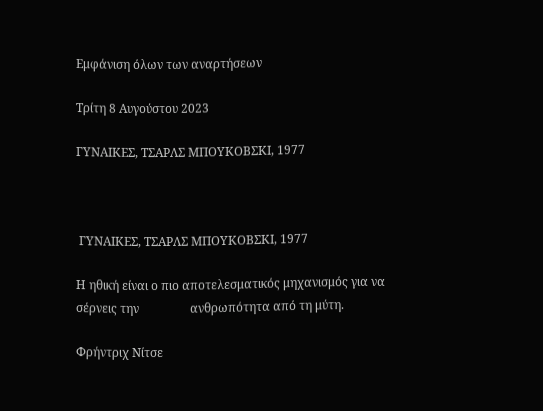Εμφάνιση όλων των αναρτήσεων

Τρίτη 8 Αυγούστου 2023

ΓΥΝΑΙΚΕΣ, ΤΣΑΡΛΣ ΜΠΟΥΚΟΒΣΚΙ, 1977



 ΓΥΝΑΙΚΕΣ, ΤΣΑΡΛΣ ΜΠΟΥΚΟΒΣΚΙ, 1977

Η ηθική είναι ο πιο αποτελεσματικός μηχανισμός για να σέρνεις την                 ανθρωπότητα από τη μύτη.

Φρήντριχ Νίτσε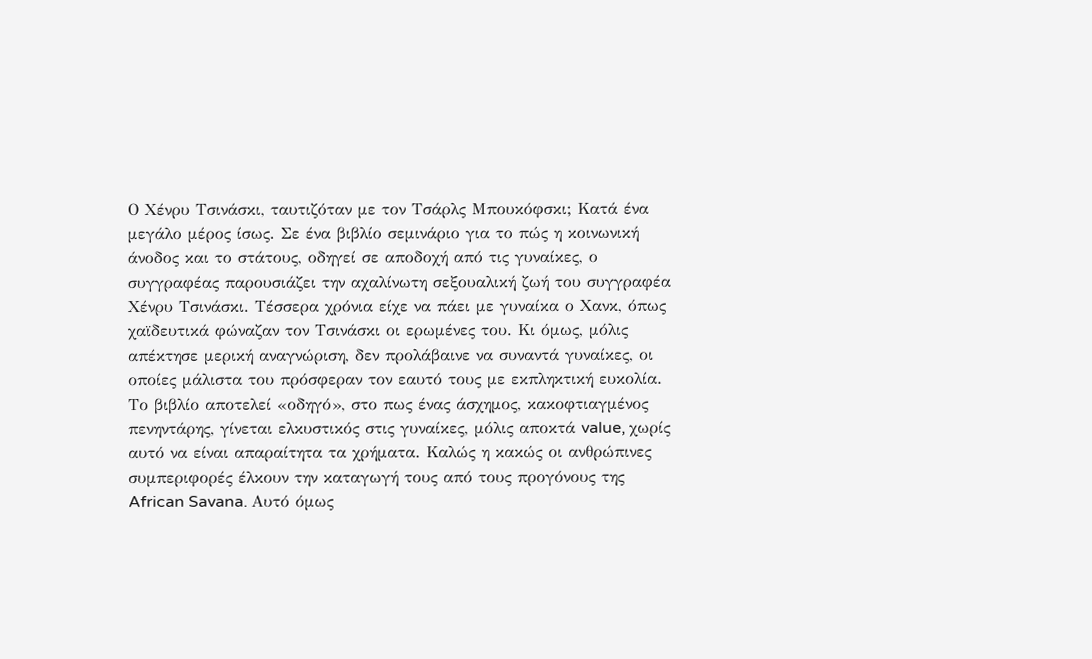Ο Χένρυ Τσινάσκι, ταυτιζόταν με τον Τσάρλς Μπουκόφσκι; Κατά ένα μεγάλο μέρος ίσως. Σε ένα βιβλίο σεμινάριο για το πώς η κοινωνική άνοδος και το στάτους, οδηγεί σε αποδοχή από τις γυναίκες, ο συγγραφέας παρουσιάζει την αχαλίνωτη σεξουαλική ζωή του συγγραφέα Χένρυ Τσινάσκι. Τέσσερα χρόνια είχε να πάει με γυναίκα ο Χανκ, όπως χαϊδευτικά φώναζαν τον Τσινάσκι οι ερωμένες του. Κι όμως, μόλις απέκτησε μερική αναγνώριση, δεν προλάβαινε να συναντά γυναίκες, οι οποίες μάλιστα του πρόσφεραν τον εαυτό τους με εκπληκτική ευκολία. Το βιβλίο αποτελεί «οδηγό», στο πως ένας άσχημος, κακοφτιαγμένος πενηντάρης, γίνεται ελκυστικός στις γυναίκες, μόλις αποκτά value, χωρίς αυτό να είναι απαραίτητα τα χρήματα. Καλώς η κακώς οι ανθρώπινες συμπεριφορές έλκουν την καταγωγή τους από τους προγόνους της African Savana. Αυτό όμως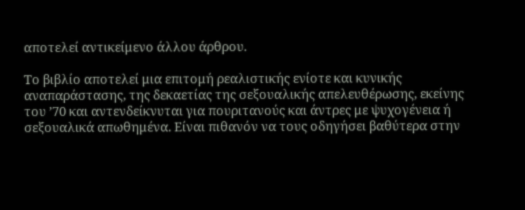αποτελεί αντικείμενο άλλου άρθρου.

Το βιβλίο αποτελεί μια επιτομή ρεαλιστικής ενίοτε και κυνικής αναπαράστασης, της δεκαετίας της σεξουαλικής απελευθέρωσης, εκείνης του ’70 και αντενδείκνυται για πουριτανούς και άντρες με ψυχογένεια ή σεξουαλικά απωθημένα. Είναι πιθανόν να τους οδηγήσει βαθύτερα στην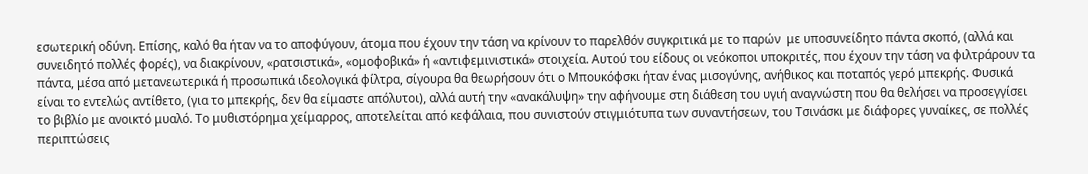εσωτερική οδύνη. Επίσης, καλό θα ήταν να το αποφύγουν, άτομα που έχουν την τάση να κρίνουν το παρελθόν συγκριτικά με το παρών  με υποσυνείδητο πάντα σκοπό, (αλλά και συνειδητό πολλές φορές), να διακρίνουν, «ρατσιστικά», «ομοφοβικά» ή «αντιφεμινιστικά» στοιχεία. Αυτού του είδους οι νεόκοποι υποκριτές, που έχουν την τάση να φιλτράρουν τα πάντα, μέσα από μετανεωτερικά ή προσωπικά ιδεολογικά φίλτρα, σίγουρα θα θεωρήσουν ότι ο Μπουκόφσκι ήταν ένας μισογύνης, ανήθικος και ποταπός γερό μπεκρής. Φυσικά είναι το εντελώς αντίθετο, (για το μπεκρής, δεν θα είμαστε απόλυτοι), αλλά αυτή την «ανακάλυψη» την αφήνουμε στη διάθεση του υγιή αναγνώστη που θα θελήσει να προσεγγίσει το βιβλίο με ανοικτό μυαλό. Το μυθιστόρημα χείμαρρος, αποτελείται από κεφάλαια, που συνιστούν στιγμιότυπα των συναντήσεων, του Τσινάσκι με διάφορες γυναίκες, σε πολλές περιπτώσεις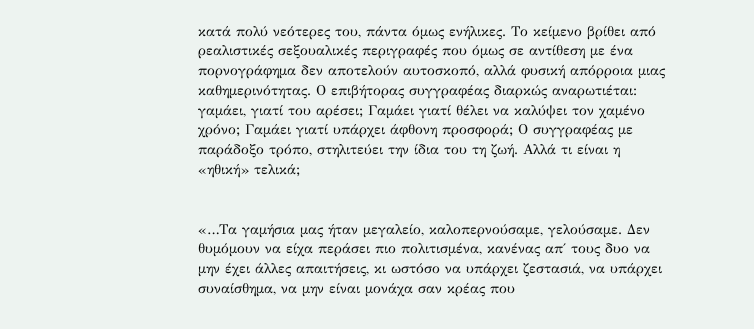κατά πολύ νεότερες του, πάντα όμως ενήλικες. Το κείμενο βρίθει από ρεαλιστικές σεξουαλικές περιγραφές που όμως σε αντίθεση με ένα πορνογράφημα δεν αποτελούν αυτοσκοπό, αλλά φυσική απόρροια μιας καθημερινότητας. Ο επιβήτορας συγγραφέας διαρκώς αναρωτιέται: γαμάει, γιατί του αρέσει; Γαμάει γιατί θέλει να καλύψει τον χαμένο χρόνο; Γαμάει γιατί υπάρχει άφθονη προσφορά; Ο συγγραφέας με παράδοξο τρόπο, στηλιτεύει την ίδια του τη ζωή. Αλλά τι είναι η «ηθική» τελικά;


«…Τα γαμήσια μας ήταν μεγαλείο, καλοπερνούσαμε, γελούσαμε. Δεν θυμόμουν να είχα περάσει πιο πολιτισμένα, κανένας απ΄ τους δυο να μην έχει άλλες απαιτήσεις, κι ωστόσο να υπάρχει ζεστασιά, να υπάρχει συναίσθημα, να μην είναι μονάχα σαν κρέας που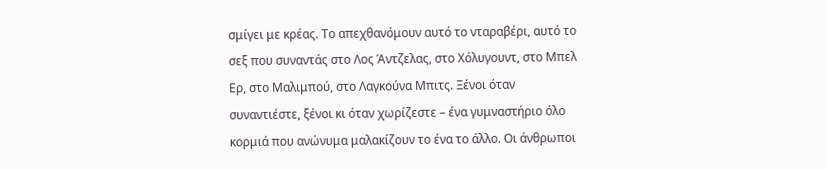σμίγει με κρέας. Το απεχθανόμουν αυτό το νταραβέρι, αυτό το σεξ που συναντάς στο Λος Άντζελας, στο Χόλυγουντ, στο Μπελ Ερ, στο Μαλιμπού, στο Λαγκούνα Μπιτς. Ξένοι όταν συναντιέστε, ξένοι κι όταν χωρίζεστε – ένα γυμναστήριο όλο κορμιά που ανώνυμα μαλακίζουν το ένα το άλλο. Οι άνθρωποι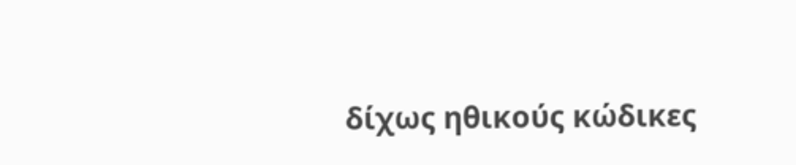δίχως ηθικούς κώδικες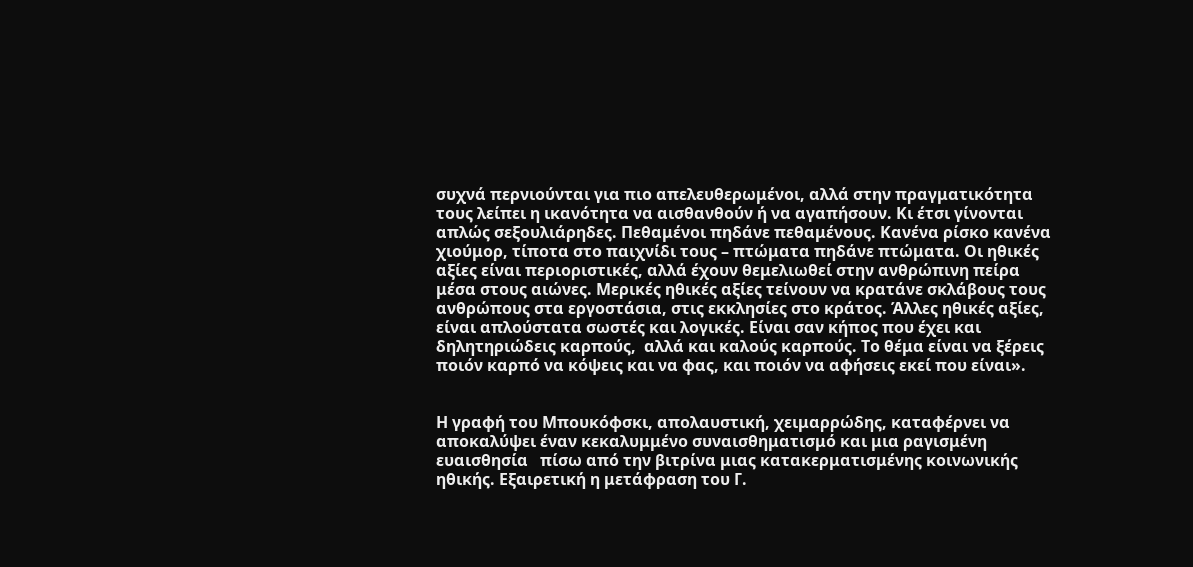συχνά περνιούνται για πιο απελευθερωμένοι, αλλά στην πραγματικότητα τους λείπει η ικανότητα να αισθανθούν ή να αγαπήσουν. Κι έτσι γίνονται απλώς σεξουλιάρηδες. Πεθαμένοι πηδάνε πεθαμένους. Κανένα ρίσκο κανένα χιούμορ, τίποτα στο παιχνίδι τους – πτώματα πηδάνε πτώματα. Οι ηθικές αξίες είναι περιοριστικές, αλλά έχουν θεμελιωθεί στην ανθρώπινη πείρα μέσα στους αιώνες. Μερικές ηθικές αξίες τείνουν να κρατάνε σκλάβους τους ανθρώπους στα εργοστάσια, στις εκκλησίες στο κράτος. Άλλες ηθικές αξίες, είναι απλούστατα σωστές και λογικές. Είναι σαν κήπος που έχει και δηλητηριώδεις καρπούς,  αλλά και καλούς καρπούς. Το θέμα είναι να ξέρεις ποιόν καρπό να κόψεις και να φας, και ποιόν να αφήσεις εκεί που είναι».


Η γραφή του Μπουκόφσκι, απολαυστική, χειμαρρώδης, καταφέρνει να αποκαλύψει έναν κεκαλυμμένο συναισθηματισμό και μια ραγισμένη ευαισθησία   πίσω από την βιτρίνα μιας κατακερματισμένης κοινωνικής ηθικής. Εξαιρετική η μετάφραση του Γ.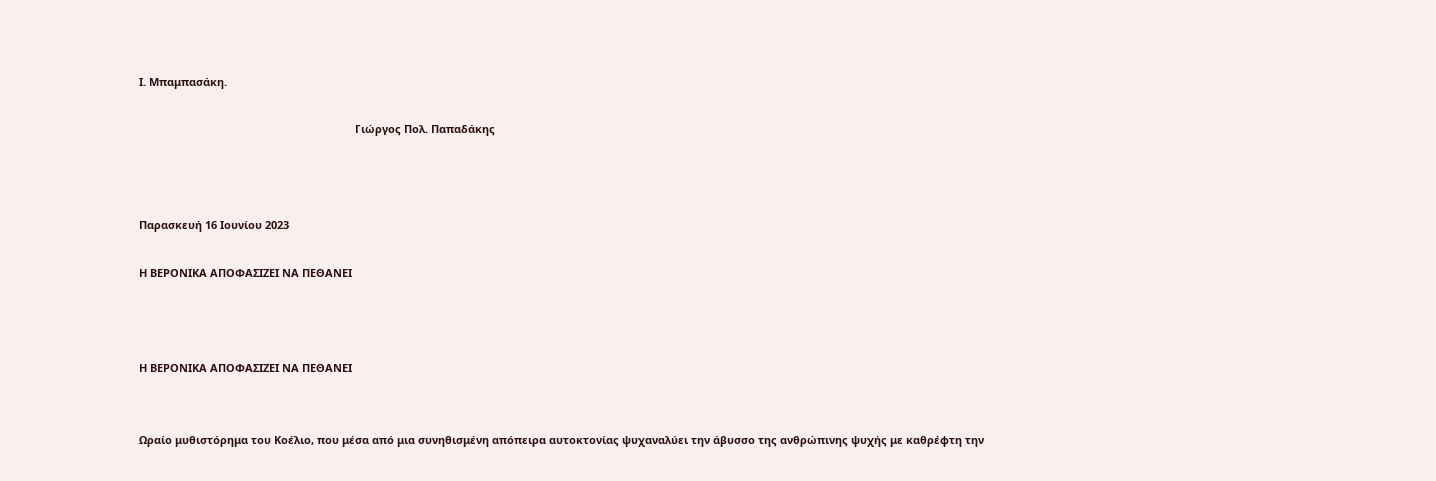Ι. Μπαμπασάκη.

                                                                        Γιώργος Πολ. Παπαδάκης



Παρασκευή 16 Ιουνίου 2023

Η ΒΕΡΟΝΙΚΑ ΑΠΟΦΑΣΙΖΕΙ ΝΑ ΠΕΘΑΝΕΙ



Η ΒΕΡΟΝΙΚΑ ΑΠΟΦΑΣΙΖΕΙ ΝΑ ΠΕΘΑΝΕΙ


Ωραίο μυθιστόρημα του Κοέλιο, που μέσα από μια συνηθισμένη απόπειρα αυτοκτονίας ψυχαναλύει την άβυσσο της ανθρώπινης ψυχής με καθρέφτη την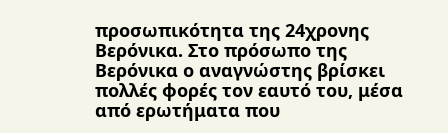προσωπικότητα της 24χρονης Βερόνικα. Στο πρόσωπο της Βερόνικα ο αναγνώστης βρίσκει πολλές φορές τον εαυτό του, μέσα από ερωτήματα που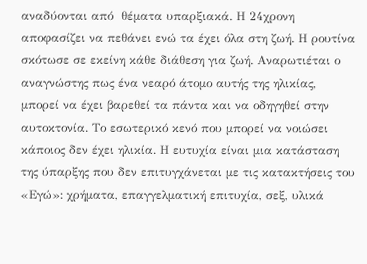αναδύονται από  θέματα υπαρξιακά. Η 24χρονη αποφασίζει να πεθάνει ενώ τα έχει όλα στη ζωή. Η ρουτίνα σκότωσε σε εκείνη κάθε διάθεση για ζωή. Αναρωτιέται ο αναγνώστης πως ένα νεαρό άτομο αυτής της ηλικίας, μπορεί να έχει βαρεθεί τα πάντα και να οδηγηθεί στην αυτοκτονία. Το εσωτερικό κενό που μπορεί να νοιώσει κάποιος δεν έχει ηλικία. Η ευτυχία είναι μια κατάσταση της ύπαρξης που δεν επιτυγχάνεται με τις κατακτήσεις του «Εγώ»: χρήματα, επαγγελματική επιτυχία, σεξ, υλικά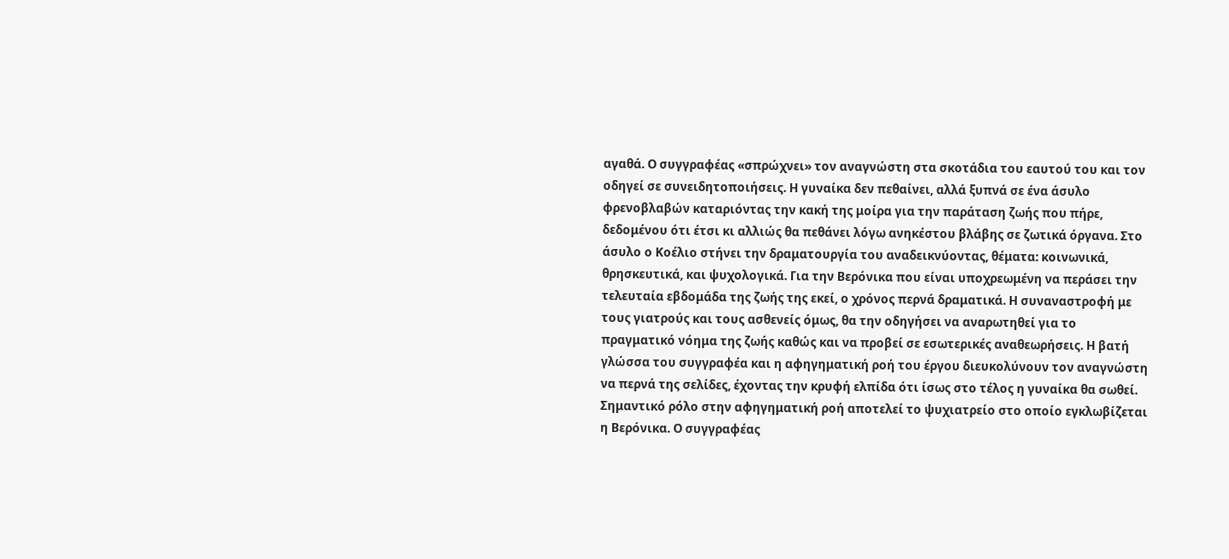αγαθά. Ο συγγραφέας «σπρώχνει» τον αναγνώστη στα σκοτάδια του εαυτού του και τον οδηγεί σε συνειδητοποιήσεις. Η γυναίκα δεν πεθαίνει, αλλά ξυπνά σε ένα άσυλο φρενοβλαβών καταριόντας την κακή της μοίρα για την παράταση ζωής που πήρε, δεδομένου ότι έτσι κι αλλιώς θα πεθάνει λόγω ανηκέστου βλάβης σε ζωτικά όργανα. Στο άσυλο ο Κοέλιο στήνει την δραματουργία του αναδεικνύοντας, θέματα: κοινωνικά, θρησκευτικά, και ψυχολογικά. Για την Βερόνικα που είναι υποχρεωμένη να περάσει την τελευταία εβδομάδα της ζωής της εκεί, ο χρόνος περνά δραματικά. Η συναναστροφή με τους γιατρούς και τους ασθενείς όμως, θα την οδηγήσει να αναρωτηθεί για το πραγματικό νόημα της ζωής καθώς και να προβεί σε εσωτερικές αναθεωρήσεις. Η βατή γλώσσα του συγγραφέα και η αφηγηματική ροή του έργου διευκολύνουν τον αναγνώστη να περνά της σελίδες, έχοντας την κρυφή ελπίδα ότι ίσως στο τέλος η γυναίκα θα σωθεί. Σημαντικό ρόλο στην αφηγηματική ροή αποτελεί το ψυχιατρείο στο οποίο εγκλωβίζεται η Βερόνικα. Ο συγγραφέας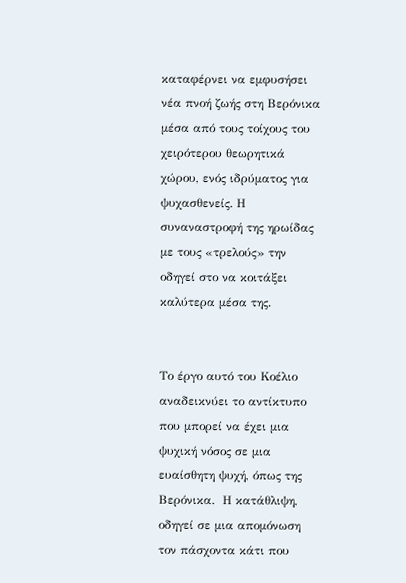καταφέρνει να εμφυσήσει νέα πνοή ζωής στη Βερόνικα μέσα από τους τοίχους του χειρότερου θεωρητικά  χώρου, ενός ιδρύματος για ψυχασθενείς. Η συναναστροφή της ηρωίδας με τους «τρελούς» την οδηγεί στο να κοιτάξει καλύτερα μέσα της.


Το έργο αυτό του Κοέλιο αναδεικνύει το αντίκτυπο που μπορεί να έχει μια ψυχική νόσος σε μια ευαίσθητη ψυχή, όπως της Βερόνικα.  Η κατάθλιψη, οδηγεί σε μια απομόνωση τον πάσχοντα κάτι που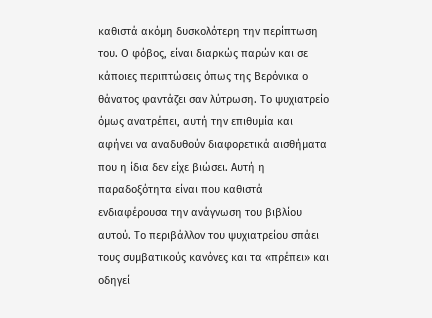καθιστά ακόμη δυσκολότερη την περίπτωση του. Ο φόβος, είναι διαρκώς παρών και σε κάποιες περιπτώσεις όπως της Βερόνικα ο θάνατος φαντάζει σαν λύτρωση. Το ψυχιατρείο όμως ανατρέπει, αυτή την επιθυμία και αφήνει να αναδυθούν διαφορετικά αισθήματα που η ίδια δεν είχε βιώσει. Αυτή η παραδοξότητα είναι που καθιστά ενδιαφέρουσα την ανάγνωση του βιβλίου αυτού. Το περιβάλλον του ψυχιατρείου σπάει τους συμβατικούς κανόνες και τα «πρέπει» και οδηγεί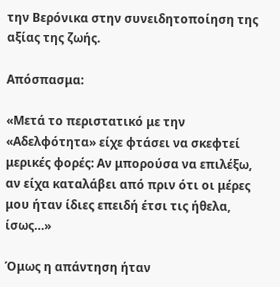την Βερόνικα στην συνειδητοποίηση της αξίας της ζωής.

Απόσπασμα:

«Μετά το περιστατικό με την «Αδελφότητα» είχε φτάσει να σκεφτεί μερικές φορές: Αν μπορούσα να επιλέξω, αν είχα καταλάβει από πριν ότι οι μέρες μου ήταν ίδιες επειδή έτσι τις ήθελα, ίσως…»

Όμως η απάντηση ήταν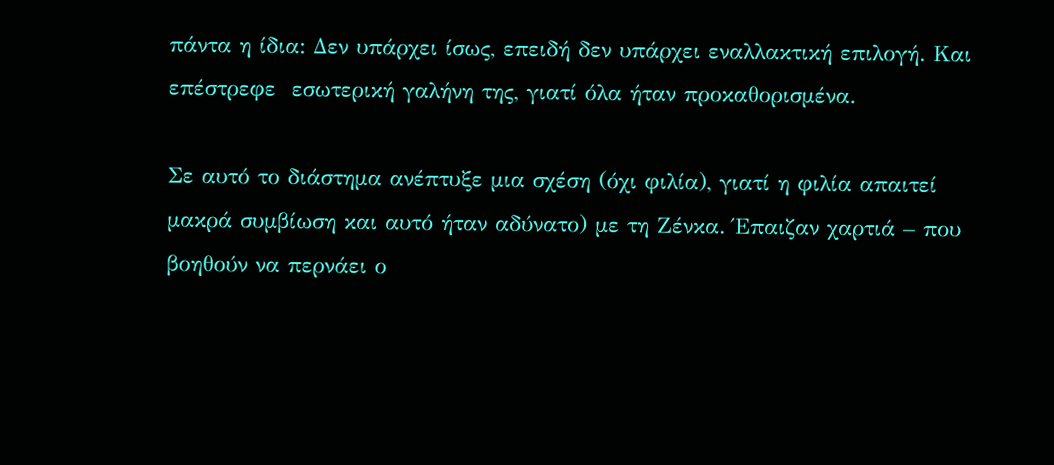πάντα η ίδια: Δεν υπάρχει ίσως, επειδή δεν υπάρχει εναλλακτική επιλογή. Και επέστρεφε  εσωτερική γαλήνη της, γιατί όλα ήταν προκαθορισμένα.

Σε αυτό το διάστημα ανέπτυξε μια σχέση (όχι φιλία), γιατί η φιλία απαιτεί μακρά συμβίωση και αυτό ήταν αδύνατο) με τη Ζένκα. Έπαιζαν χαρτιά – που βοηθούν να περνάει ο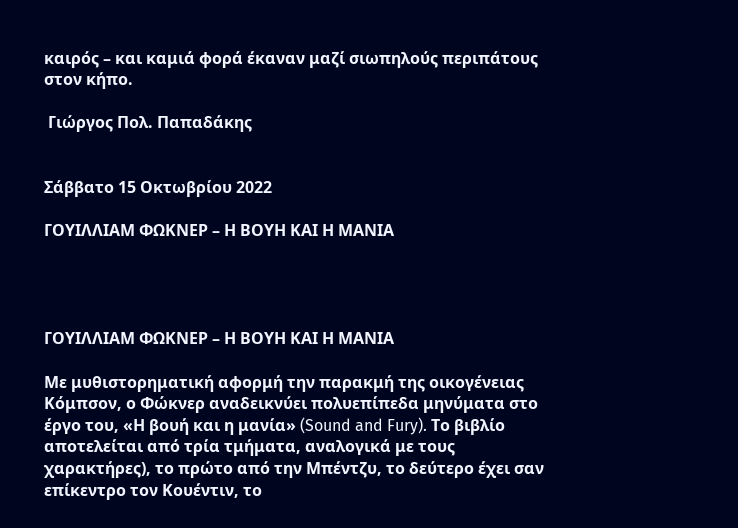καιρός – και καμιά φορά έκαναν μαζί σιωπηλούς περιπάτους στον κήπο.

 Γιώργος Πολ. Παπαδάκης


Σάββατο 15 Οκτωβρίου 2022

ΓΟΥΙΛΛΙΑΜ ΦΩΚΝΕΡ – Η ΒΟΥΗ ΚΑΙ Η ΜΑΝΙΑ




ΓΟΥΙΛΛΙΑΜ ΦΩΚΝΕΡ – Η ΒΟΥΗ ΚΑΙ Η ΜΑΝΙΑ

Με μυθιστορηματική αφορμή την παρακμή της οικογένειας Κόμπσον, ο Φώκνερ αναδεικνύει πολυεπίπεδα μηνύματα στο έργο του, «Η βουή και η μανία» (Sound and Fury). Το βιβλίο αποτελείται από τρία τμήματα, αναλογικά με τους χαρακτήρες), το πρώτο από την Μπέντζυ, το δεύτερο έχει σαν επίκεντρο τον Κουέντιν, το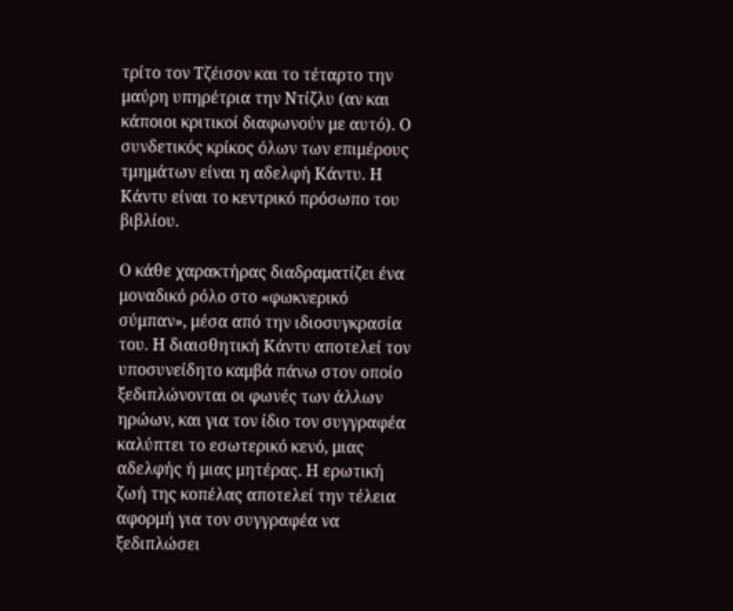τρίτο τον Τζέισον και το τέταρτο την μαύρη υπηρέτρια την Ντίζλυ (αν και κάποιοι κριτικοί διαφωνούν με αυτό). Ο συνδετικός κρίκος όλων των επιμέρους τμημάτων είναι η αδελφή Κάντυ. Η Κάντυ είναι το κεντρικό πρόσωπο του βιβλίου.

Ο κάθε χαρακτήρας διαδραματίζει ένα μοναδικό ρόλο στο «φωκνερικό σύμπαν», μέσα από την ιδιοσυγκρασία του. Η διαισθητική Κάντυ αποτελεί τον υποσυνείδητο καμβά πάνω στον οποίο ξεδιπλώνονται οι φωνές των άλλων ηρώων, και για τον ίδιο τον συγγραφέα καλύπτει το εσωτερικό κενό, μιας αδελφής ή μιας μητέρας. Η ερωτική ζωή της κοπέλας αποτελεί την τέλεια αφορμή για τον συγγραφέα να ξεδιπλώσει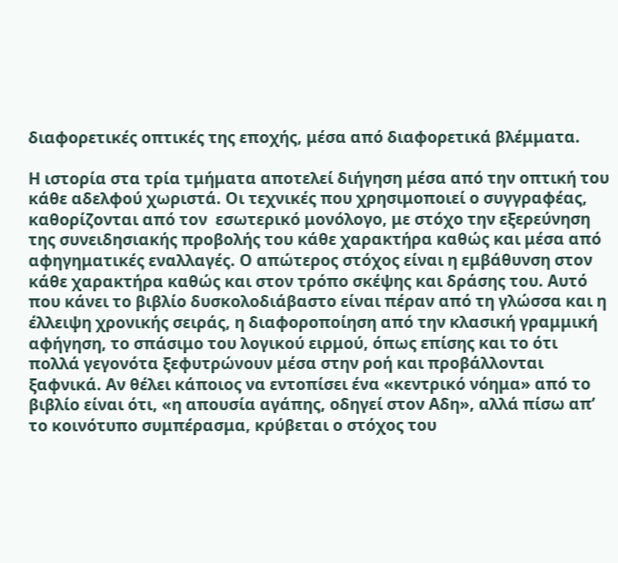διαφορετικές οπτικές της εποχής, μέσα από διαφορετικά βλέμματα.

Η ιστορία στα τρία τμήματα αποτελεί διήγηση μέσα από την οπτική του κάθε αδελφού χωριστά. Οι τεχνικές που χρησιμοποιεί ο συγγραφέας, καθορίζονται από τον  εσωτερικό μονόλογο, με στόχο την εξερεύνηση της συνειδησιακής προβολής του κάθε χαρακτήρα καθώς και μέσα από αφηγηματικές εναλλαγές. Ο απώτερος στόχος είναι η εμβάθυνση στον κάθε χαρακτήρα καθώς και στον τρόπο σκέψης και δράσης του. Αυτό που κάνει το βιβλίο δυσκολοδιάβαστο είναι πέραν από τη γλώσσα και η έλλειψη χρονικής σειράς, η διαφοροποίηση από την κλασική γραμμική αφήγηση, το σπάσιμο του λογικού ειρμού, όπως επίσης και το ότι πολλά γεγονότα ξεφυτρώνουν μέσα στην ροή και προβάλλονται ξαφνικά. Αν θέλει κάποιος να εντοπίσει ένα «κεντρικό νόημα» από το βιβλίο είναι ότι, «η απουσία αγάπης, οδηγεί στον Αδη», αλλά πίσω απ’ το κοινότυπο συμπέρασμα, κρύβεται ο στόχος του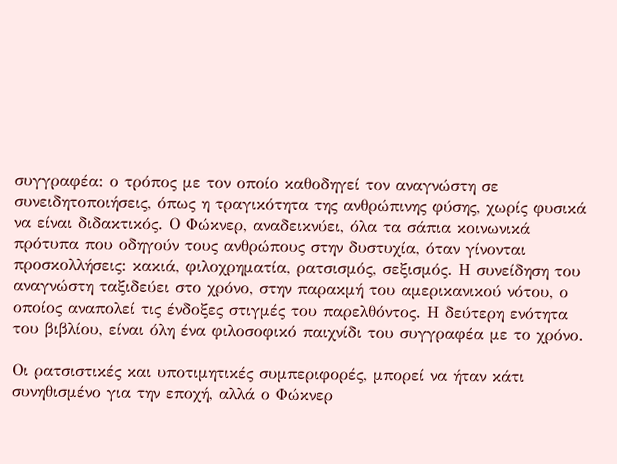συγγραφέα: ο τρόπος με τον οποίο καθοδηγεί τον αναγνώστη σε συνειδητοποιήσεις, όπως η τραγικότητα της ανθρώπινης φύσης, χωρίς φυσικά να είναι διδακτικός. Ο Φώκνερ, αναδεικνύει, όλα τα σάπια κοινωνικά πρότυπα που οδηγούν τους ανθρώπους στην δυστυχία, όταν γίνονται προσκολλήσεις: κακιά, φιλοχρηματία, ρατσισμός, σεξισμός. Η συνείδηση του αναγνώστη ταξιδεύει στο χρόνο, στην παρακμή του αμερικανικού νότου, ο οποίος αναπολεί τις ένδοξες στιγμές του παρελθόντος. Η δεύτερη ενότητα του βιβλίου, είναι όλη ένα φιλοσοφικό παιχνίδι του συγγραφέα με το χρόνο.

Οι ρατσιστικές και υποτιμητικές συμπεριφορές, μπορεί να ήταν κάτι συνηθισμένο για την εποχή, αλλά ο Φώκνερ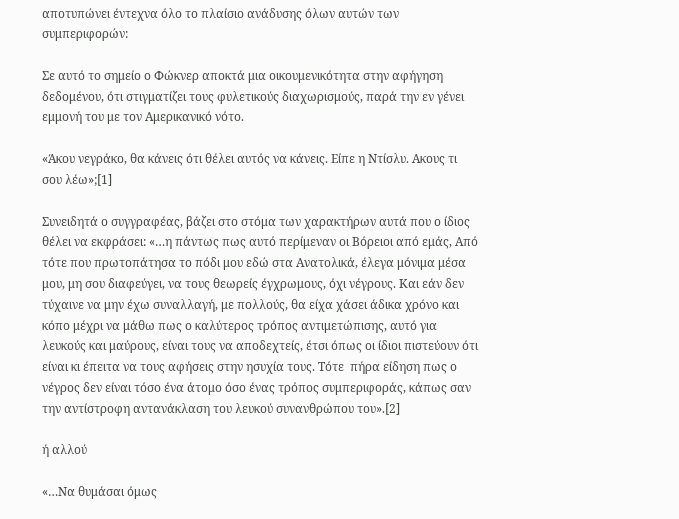αποτυπώνει έντεχνα όλο το πλαίσιο ανάδυσης όλων αυτών των συμπεριφορών:

Σε αυτό το σημείο ο Φώκνερ αποκτά μια οικουμενικότητα στην αφήγηση δεδομένου, ότι στιγματίζει τους φυλετικούς διαχωρισμούς, παρά την εν γένει εμμονή του με τον Αμερικανικό νότο.

«Άκου νεγράκο, θα κάνεις ότι θέλει αυτός να κάνεις. Είπε η Ντίσλυ. Ακους τι σου λέω»;[1]

Συνειδητά ο συγγραφέας, βάζει στο στόμα των χαρακτήρων αυτά που ο ίδιος θέλει να εκφράσει: «…η πάντως πως αυτό περίμεναν οι Βόρειοι από εμάς, Από τότε που πρωτοπάτησα το πόδι μου εδώ στα Ανατολικά, έλεγα μόνιμα μέσα μου, μη σου διαφεύγει, να τους θεωρείς έγχρωμους, όχι νέγρους. Και εάν δεν τύχαινε να μην έχω συναλλαγή, με πολλούς, θα είχα χάσει άδικα χρόνο και κόπο μέχρι να μάθω πως ο καλύτερος τρόπος αντιμετώπισης, αυτό για λευκούς και μαύρους, είναι τους να αποδεχτείς, έτσι όπως οι ίδιοι πιστεύουν ότι είναι κι έπειτα να τους αφήσεις στην ησυχία τους. Τότε  πήρα είδηση πως ο νέγρος δεν είναι τόσο ένα άτομο όσο ένας τρόπος συμπεριφοράς, κάπως σαν την αντίστροφη αντανάκλαση του λευκού συνανθρώπου του».[2]

ή αλλού

«…Να θυμάσαι όμως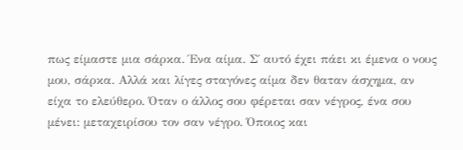πως είμαστε μια σάρκα. Ένα αίμα. Σ΄ αυτό έχει πάει κι έμενα ο νους μου, σάρκα. Αλλά και λίγες σταγόνες αίμα δεν θαταν άσχημα, αν είχα το ελεύθερο. Όταν ο άλλος σου φέρεται σαν νέγρος, ένα σου μένει: μεταχειρίσου τον σαν νέγρο. Όποιος και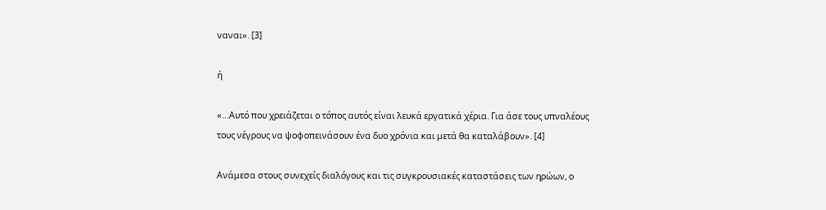ναναι». [3]

ή

«…Αυτό που χρειάζεται ο τόπος αυτός είναι λευκά εργατικά χέρια. Για άσε τους υπναλέους τους νέγρους να ψοφοπεινάσουν ένα δυο χρόνια και μετά θα καταλάβουν». [4]

Ανάμεσα στους συνεχείς διαλόγους και τις συγκρουσιακές καταστάσεις των ηρώων, ο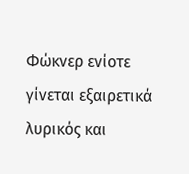Φώκνερ ενίοτε γίνεται εξαιρετικά λυρικός και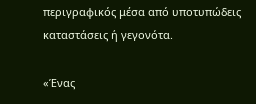περιγραφικός μέσα από υποτυπώδεις καταστάσεις ή γεγονότα.

«Ένας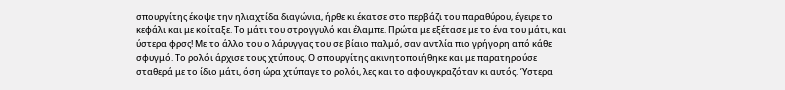σπουργίτης έκοψε την ηλιαχτίδα διαγώνια, ήρθε κι έκατσε στο περβάζι του παραθύρου, έγειρε το κεφάλι και με κοίταξε. Το μάτι του στρογγυλό και έλαμπε. Πρώτα με εξέτασε με το ένα του μάτι, και ύστερα φρσς! Με το άλλο του ο λάρυγγας του σε βίαιο παλμό, σαν αντλία πιο γρήγορη από κάθε σφυγμό. Το ρολόι άρχισε τους χτύπους. Ο σπουργίτης ακινητοποιήθηκε και με παρατηρούσε σταθερά με το ίδιο μάτι, όση ώρα χτύπαγε το ρολόι, λες και το αφουγκραζόταν κι αυτός. Ύστερα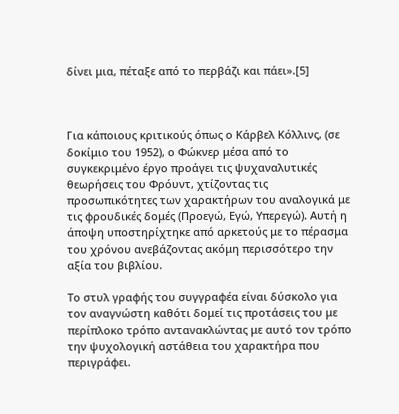δίνει μια, πέταξε από το περβάζι και πάει».[5]



Για κάποιους κριτικούς όπως ο Κάρβελ Κόλλινς, (σε δοκίμιο του 1952), ο Φώκνερ μέσα από το συγκεκριμένο έργο προάγει τις ψυχαναλυτικές θεωρήσεις του Φρόυντ, χτίζοντας τις προσωπικότητες των χαρακτήρων του αναλογικά με τις φρουδικές δομές (Προεγώ, Εγώ, Υπερεγώ). Αυτή η άποψη υποστηρίχτηκε από αρκετούς με το πέρασμα του χρόνου ανεβάζοντας ακόμη περισσότερο την αξία του βιβλίου.

Το στυλ γραφής του συγγραφέα είναι δύσκολο για τον αναγνώστη καθότι δομεί τις προτάσεις του με περίπλοκο τρόπο αντανακλώντας με αυτό τον τρόπο την ψυχολογική αστάθεια του χαρακτήρα που περιγράφει.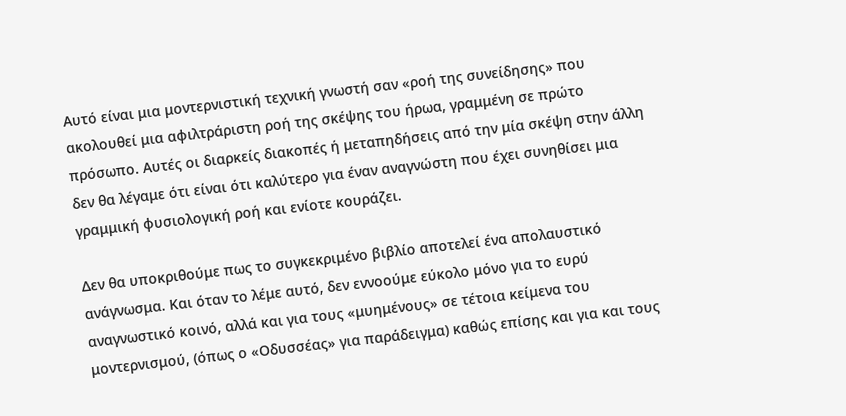Αυτό είναι μια μοντερνιστική τεχνική γνωστή σαν «ροή της συνείδησης» που ακολουθεί μια αφιλτράριστη ροή της σκέψης του ήρωα, γραμμένη σε πρώτο πρόσωπο. Αυτές οι διαρκείς διακοπές ή μεταπηδήσεις από την μία σκέψη στην άλλη δεν θα λέγαμε ότι είναι ότι καλύτερο για έναν αναγνώστη που έχει συνηθίσει μια γραμμική φυσιολογική ροή και ενίοτε κουράζει.

Δεν θα υποκριθούμε πως το συγκεκριμένο βιβλίο αποτελεί ένα απολαυστικό ανάγνωσμα. Και όταν το λέμε αυτό, δεν εννοούμε εύκολο μόνο για το ευρύ αναγνωστικό κοινό, αλλά και για τους «μυημένους» σε τέτοια κείμενα του μοντερνισμού, (όπως ο «Οδυσσέας» για παράδειγμα) καθώς επίσης και για και τους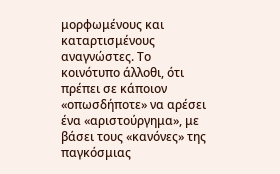μορφωμένους και καταρτισμένους αναγνώστες. Το κοινότυπο άλλοθι, ότι πρέπει σε κάποιον «οπωσδήποτε» να αρέσει ένα «αριστούργημα», με βάσει τους «κανόνες» της παγκόσμιας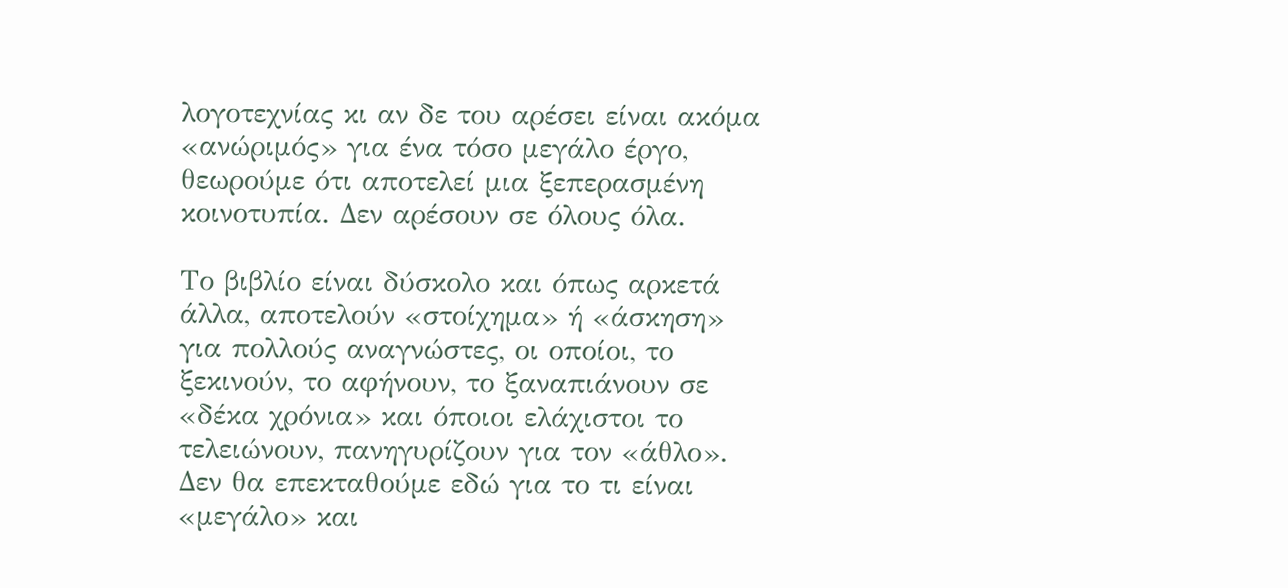λογοτεχνίας κι αν δε του αρέσει είναι ακόμα «ανώριμός» για ένα τόσο μεγάλο έργο, θεωρούμε ότι αποτελεί μια ξεπερασμένη κοινοτυπία. Δεν αρέσουν σε όλους όλα.

Το βιβλίο είναι δύσκολο και όπως αρκετά άλλα, αποτελούν «στοίχημα» ή «άσκηση» για πολλούς αναγνώστες, οι οποίοι, το ξεκινούν, το αφήνουν, το ξαναπιάνουν σε «δέκα χρόνια» και όποιοι ελάχιστοι το τελειώνουν, πανηγυρίζουν για τον «άθλο». Δεν θα επεκταθούμε εδώ για το τι είναι «μεγάλο» και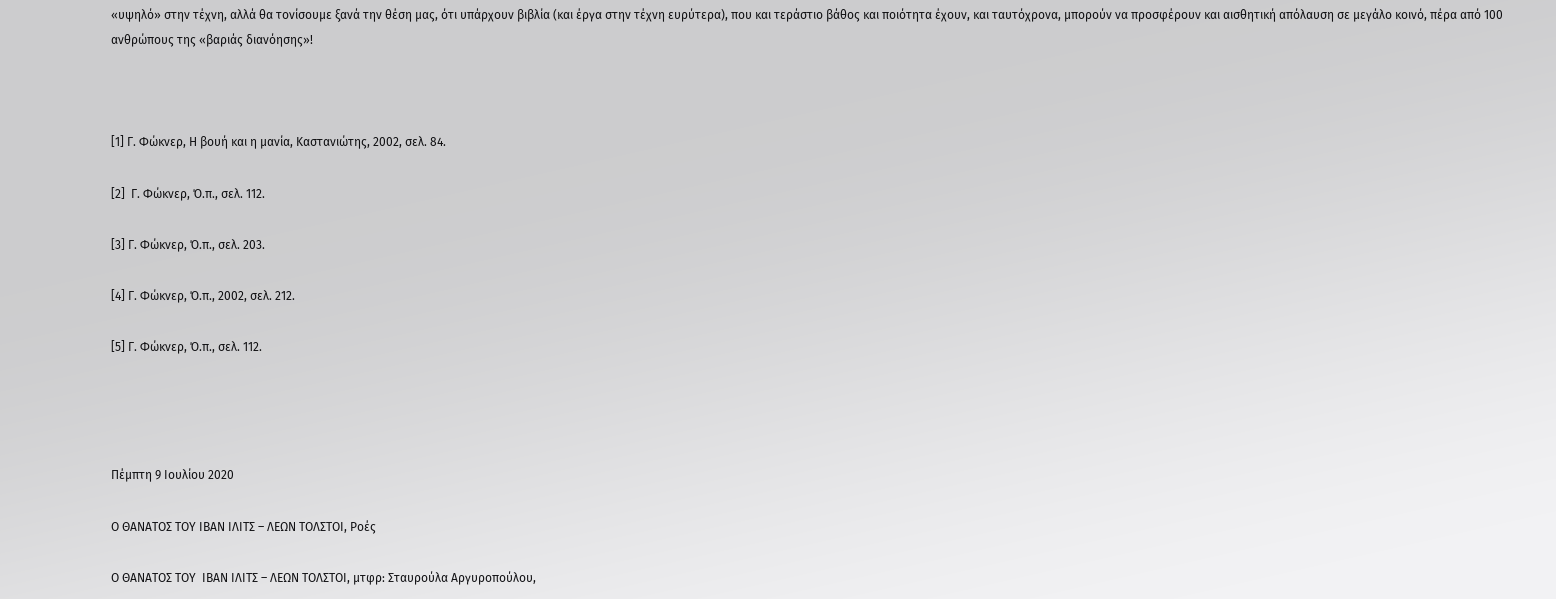«υψηλό» στην τέχνη, αλλά θα τονίσουμε ξανά την θέση μας, ότι υπάρχουν βιβλία (και έργα στην τέχνη ευρύτερα), που και τεράστιο βάθος και ποιότητα έχουν, και ταυτόχρονα, μπορούν να προσφέρουν και αισθητική απόλαυση σε μεγάλο κοινό, πέρα από 100 ανθρώπους της «βαριάς διανόησης»!



[1] Γ. Φώκνερ, Η βουή και η μανία, Καστανιώτης, 2002, σελ. 84.

[2]  Γ. Φώκνερ, Ό.π., σελ. 112.

[3] Γ. Φώκνερ, Ό.π., σελ. 203.

[4] Γ. Φώκνερ, Ό.π., 2002, σελ. 212.

[5] Γ. Φώκνερ, Ό.π., σελ. 112.




Πέμπτη 9 Ιουλίου 2020

Ο ΘΑΝΑΤΟΣ ΤΟΥ ΙΒΑΝ ΙΛΙΤΣ – ΛΕΩΝ ΤΟΛΣΤΟΙ, Ροές

Ο ΘΑΝΑΤΟΣ ΤΟΥ  ΙΒΑΝ ΙΛΙΤΣ – ΛΕΩΝ ΤΟΛΣΤΟΙ, μτφρ: Σταυρούλα Αργυροπούλου,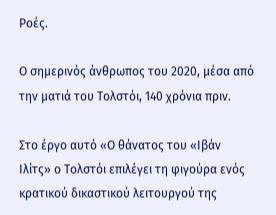Ροές.

Ο σημερινός άνθρωπος του 2020, μέσα από την ματιά του Τολστόι, 140 χρόνια πριν.

Στο έργο αυτό «Ο θάνατος του «Ιβάν Ιλίτς» ο Τολστόι επιλέγει τη φιγούρα ενός κρατικού δικαστικού λειτουργού της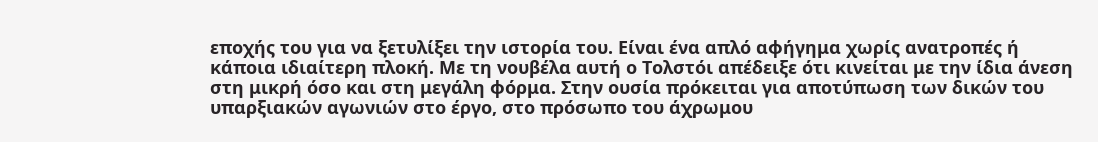εποχής του για να ξετυλίξει την ιστορία του. Είναι ένα απλό αφήγημα χωρίς ανατροπές ή κάποια ιδιαίτερη πλοκή. Με τη νουβέλα αυτή ο Τολστόι απέδειξε ότι κινείται με την ίδια άνεση στη μικρή όσο και στη μεγάλη φόρμα. Στην ουσία πρόκειται για αποτύπωση των δικών του υπαρξιακών αγωνιών στο έργο, στο πρόσωπο του άχρωμου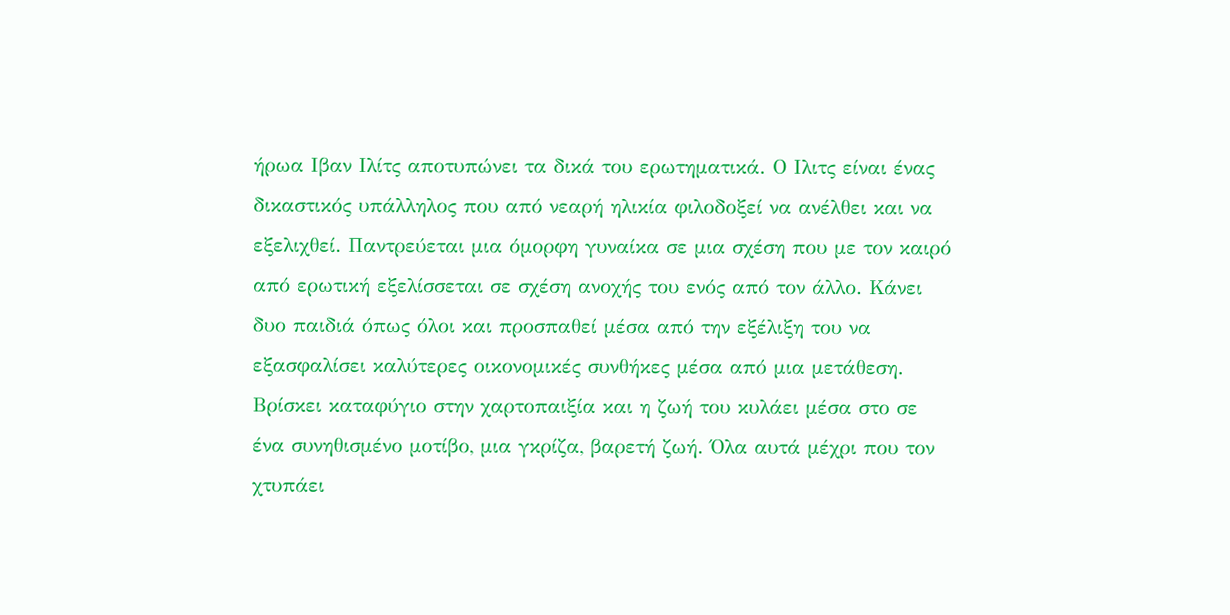ήρωα Ιβαν Ιλίτς αποτυπώνει τα δικά του ερωτηματικά. Ο Ιλιτς είναι ένας δικαστικός υπάλληλος που από νεαρή ηλικία φιλοδοξεί να ανέλθει και να εξελιχθεί. Παντρεύεται μια όμορφη γυναίκα σε μια σχέση που με τον καιρό από ερωτική εξελίσσεται σε σχέση ανοχής του ενός από τον άλλο. Κάνει δυο παιδιά όπως όλοι και προσπαθεί μέσα από την εξέλιξη του να εξασφαλίσει καλύτερες οικονομικές συνθήκες μέσα από μια μετάθεση. Βρίσκει καταφύγιο στην χαρτοπαιξία και η ζωή του κυλάει μέσα στο σε ένα συνηθισμένο μοτίβο, μια γκρίζα, βαρετή ζωή. Όλα αυτά μέχρι που τον χτυπάει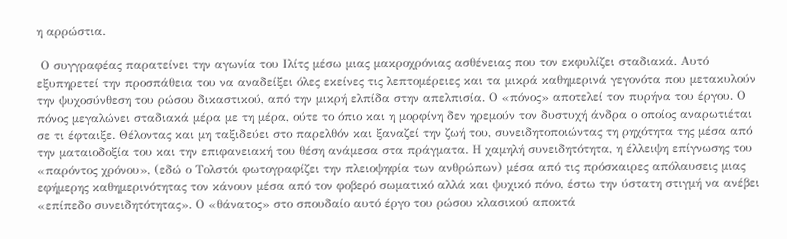η αρρώστια.

 Ο συγγραφέας παρατείνει την αγωνία του Ιλίτς μέσω μιας μακροχρόνιας ασθένειας που τον εκφυλίζει σταδιακά. Αυτό εξυπηρετεί την προσπάθεια του να αναδείξει όλες εκείνες τις λεπτομέρειες και τα μικρά καθημερινά γεγονότα που μετακυλούν την ψυχοσύνθεση του ρώσου δικαστικού, από την μικρή ελπίδα στην απελπισία. Ο «πόνος» αποτελεί τον πυρήνα του έργου. Ο πόνος μεγαλώνει σταδιακά μέρα με τη μέρα, ούτε το όπιο και η μορφίνη δεν ηρεμούν τον δυστυχή άνδρα ο οποίος αναρωτιέται σε τι έφταιξε. Θέλοντας και μη ταξιδεύει στο παρελθόν και ξαναζεί την ζωή του, συνειδητοποιώντας τη ρηχότητα της μέσα από την ματαιοδοξία του και την επιφανειακή του θέση ανάμεσα στα πράγματα. Η χαμηλή συνειδητότητα, η έλλειψη επίγνωσης του «παρόντος χρόνου», (εδώ ο Τολστόι φωτογραφίζει την πλειοψηφία των ανθρώπων) μέσα από τις πρόσκαιρες απόλαυσεις μιας εφήμερης καθημερινότητας τον κάνουν μέσα από τον φοβερό σωματικό αλλά και ψυχικό πόνο, έστω την ύστατη στιγμή να ανέβει «επίπεδο συνειδητότητας». Ο «θάνατος» στο σπουδαίο αυτό έργο του ρώσου κλασικού αποκτά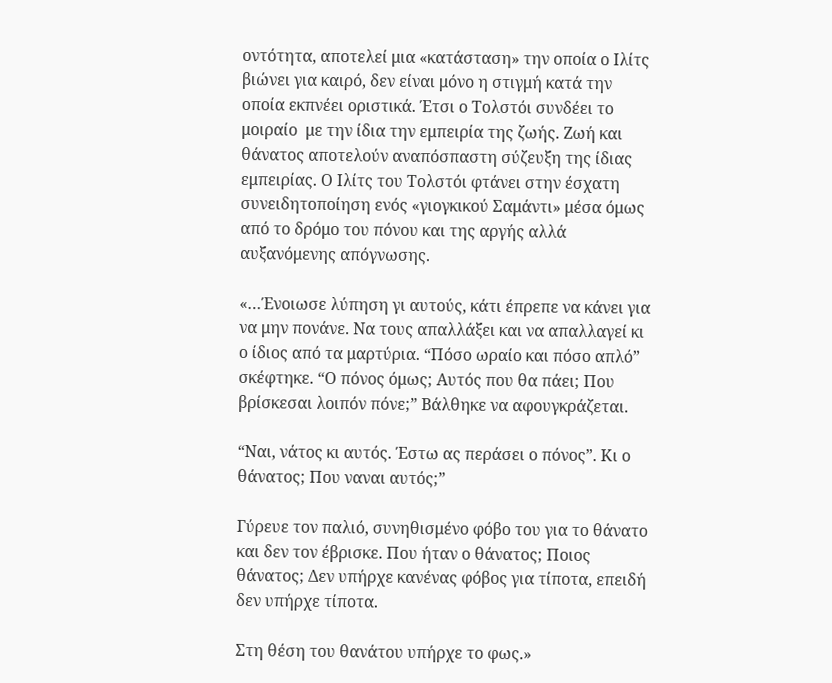οντότητα, αποτελεί μια «κατάσταση» την οποία ο Ιλίτς βιώνει για καιρό, δεν είναι μόνο η στιγμή κατά την οποία εκπνέει οριστικά. Έτσι ο Τολστόι συνδέει το μοιραίο  με την ίδια την εμπειρία της ζωής. Ζωή και θάνατος αποτελούν αναπόσπαστη σύζευξη της ίδιας εμπειρίας. Ο Ιλίτς του Τολστόι φτάνει στην έσχατη συνειδητοποίηση ενός «γιογκικού Σαμάντι» μέσα όμως από το δρόμο του πόνου και της αργής αλλά αυξανόμενης απόγνωσης.

«…Ένοιωσε λύπηση γι αυτούς, κάτι έπρεπε να κάνει για να μην πονάνε. Να τους απαλλάξει και να απαλλαγεί κι ο ίδιος από τα μαρτύρια. “Πόσο ωραίο και πόσο απλό” σκέφτηκε. “Ο πόνος όμως; Αυτός που θα πάει; Που βρίσκεσαι λοιπόν πόνε;” Βάλθηκε να αφουγκράζεται.

“Ναι, νάτος κι αυτός. Έστω ας περάσει ο πόνος”. Κι ο θάνατος; Που ναναι αυτός;”

Γύρευε τον παλιό, συνηθισμένο φόβο του για το θάνατο και δεν τον έβρισκε. Που ήταν ο θάνατος; Ποιος θάνατος; Δεν υπήρχε κανένας φόβος για τίποτα, επειδή δεν υπήρχε τίποτα.

Στη θέση του θανάτου υπήρχε το φως.»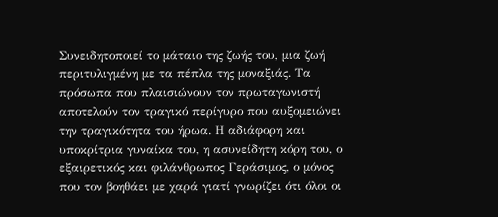Συνειδητοποιεί το μάταιο της ζωής του, μια ζωή περιτυλιγμένη με τα πέπλα της μοναξιάς. Τα πρόσωπα που πλαισιώνουν τον πρωταγωνιστή αποτελούν τον τραγικό περίγυρο που αυξομειώνει την τραγικότητα του ήρωα. Η αδιάφορη και υποκρίτρια γυναίκα του, η ασυνείδητη κόρη του, ο εξαιρετικός και φιλάνθρωπος Γεράσιμος, ο μόνος που τον βοηθάει με χαρά γιατί γνωρίζει ότι όλοι οι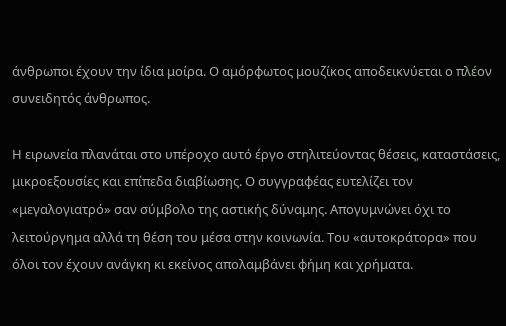άνθρωποι έχουν την ίδια μοίρα. Ο αμόρφωτος μουζίκος αποδεικνύεται ο πλέον συνειδητός άνθρωπος.

Η ειρωνεία πλανάται στο υπέροχο αυτό έργο στηλιτεύοντας θέσεις, καταστάσεις, μικροεξουσίες και επίπεδα διαβίωσης. Ο συγγραφέας ευτελίζει τον «μεγαλογιατρό» σαν σύμβολο της αστικής δύναμης. Απογυμνώνει όχι το λειτούργημα αλλά τη θέση του μέσα στην κοινωνία. Του «αυτοκράτορα» που όλοι τον έχουν ανάγκη κι εκείνος απολαμβάνει φήμη και χρήματα.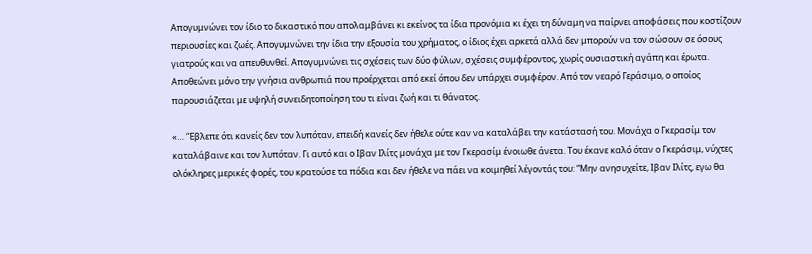Απογυμνώνει τον ίδιο το δικαστικό που απολαμβάνει κι εκείνος τα ίδια προνόμια κι έχει τη δύναμη να παίρνει αποφάσεις που κοστίζουν περιουσίες και ζωές. Απογυμνώνει την ίδια την εξουσία του χρήματος, ο ίδιος έχει αρκετά αλλά δεν μπορούν να τον σώσουν σε όσους γιατρούς και να απευθυνθεί. Απογυμνώνει τις σχέσεις των δύο φύλων, σχέσεις συμφέροντος, χωρίς ουσιαστική αγάπη και έρωτα. Αποθεώνει μόνο την γνήσια ανθρωπιά που προέρχεται από εκεί όπου δεν υπάρχει συμφέρον. Από τον νεαρό Γεράσιμο, ο οποίος παρουσιάζεται με υψηλή συνειδητοποίηση του τι είναι ζωή και τι θάνατος.

«… ‘Έβλεπε ότι κανείς δεν τον λυπόταν, επειδή κανείς δεν ήθελε ούτε καν να καταλάβει την κατάστασή του. Μονάχα ο Γκερασίμ τον καταλάβαινε και τον λυπόταν. Γι αυτό και ο Ιβαν Ιλίτς μονάχα με τον Γκερασίμ ένοιωθε άνετα. Του έκανε καλό όταν ο Γκεράσιμ, νύχτες ολόκληρες μερικές φορές, του κρατούσε τα πόδια και δεν ήθελε να πάει να κοιμηθεί λέγοντάς του: “Μην ανησυχείτε, Ιβαν Ιλίτς, εγω θα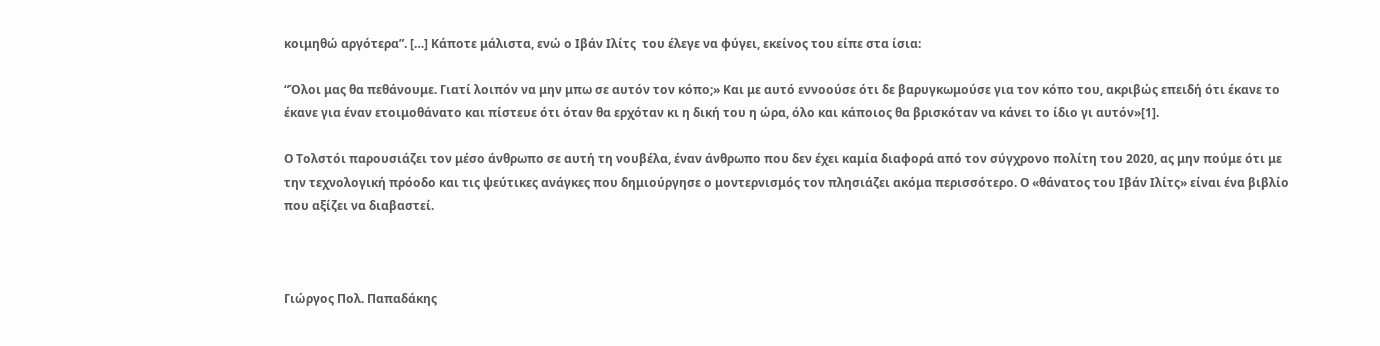κοιμηθώ αργότερα”. […] Κάποτε μάλιστα, ενώ ο Ιβάν Ιλίτς  του έλεγε να φύγει, εκείνος του είπε στα ίσια:

“Όλοι μας θα πεθάνουμε. Γιατί λοιπόν να μην μπω σε αυτόν τον κόπο;» Και με αυτό εννοούσε ότι δε βαρυγκωμούσε για τον κόπο του, ακριβώς επειδή ότι έκανε το έκανε για έναν ετοιμοθάνατο και πίστευε ότι όταν θα ερχόταν κι η δική του η ώρα, όλο και κάποιος θα βρισκόταν να κάνει το ίδιο γι αυτόν»[1].

Ο Τολστόι παρουσιάζει τον μέσο άνθρωπο σε αυτή τη νουβέλα, έναν άνθρωπο που δεν έχει καμία διαφορά από τον σύγχρονο πολίτη του 2020, ας μην πούμε ότι με την τεχνολογική πρόοδο και τις ψεύτικες ανάγκες που δημιούργησε ο μοντερνισμός τον πλησιάζει ακόμα περισσότερο. Ο «θάνατος του Ιβάν Ιλίτς» είναι ένα βιβλίο που αξίζει να διαβαστεί.



Γιώργος Πολ. Παπαδάκης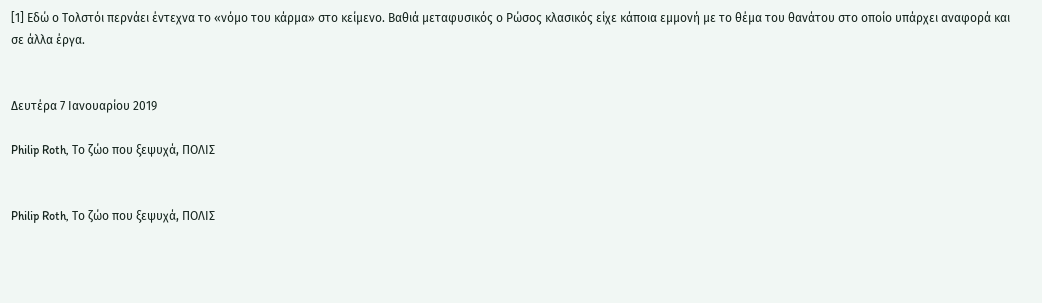[1] Εδώ ο Τολστόι περνάει έντεχνα το «νόμο του κάρμα» στο κείμενο. Βαθιά μεταφυσικός ο Ρώσος κλασικός είχε κάποια εμμονή με το θέμα του θανάτου στο οποίο υπάρχει αναφορά και σε άλλα έργα.


Δευτέρα 7 Ιανουαρίου 2019

Philip Roth, Το ζώο που ξεψυχά, ΠΟΛΙΣ


Philip Roth, Το ζώο που ξεψυχά, ΠΟΛΙΣ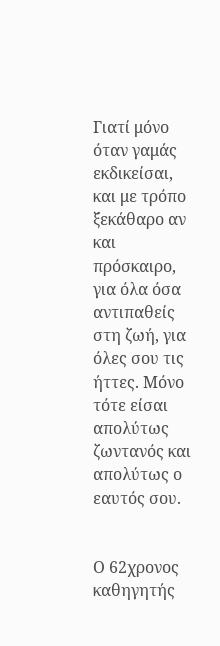Γιατί μόνο όταν γαμάς εκδικείσαι, και με τρόπο ξεκάθαρο αν και πρόσκαιρο, για όλα όσα αντιπαθείς στη ζωή, για όλες σου τις ήττες. Μόνο τότε είσαι απολύτως ζωντανός και απολύτως ο εαυτός σου.


Ο 62χρονος καθηγητής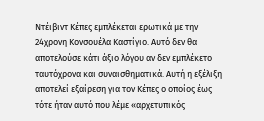Ντέιβιντ Κέπες εμπλέκεται ερωτικά με την 24χρονη Κονσουέλα Καστίγιο. Αυτό δεν θα αποτελούσε κάτι άξιο λόγου αν δεν εμπλέκετο ταυτόχρονα και συναισθηματικά. Αυτή η εξέλιξη αποτελεί εξαίρεση για τον Κέπες ο οποίος έως τότε ήταν αυτό που λέμε «αρχετυπικός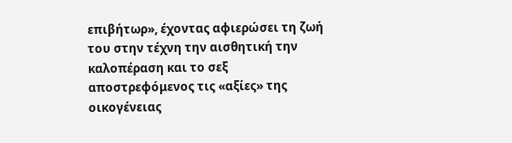επιβήτωρ», έχοντας αφιερώσει τη ζωή του στην τέχνη την αισθητική την καλοπέραση και το σεξ αποστρεφόμενος τις «αξίες» της οικογένειας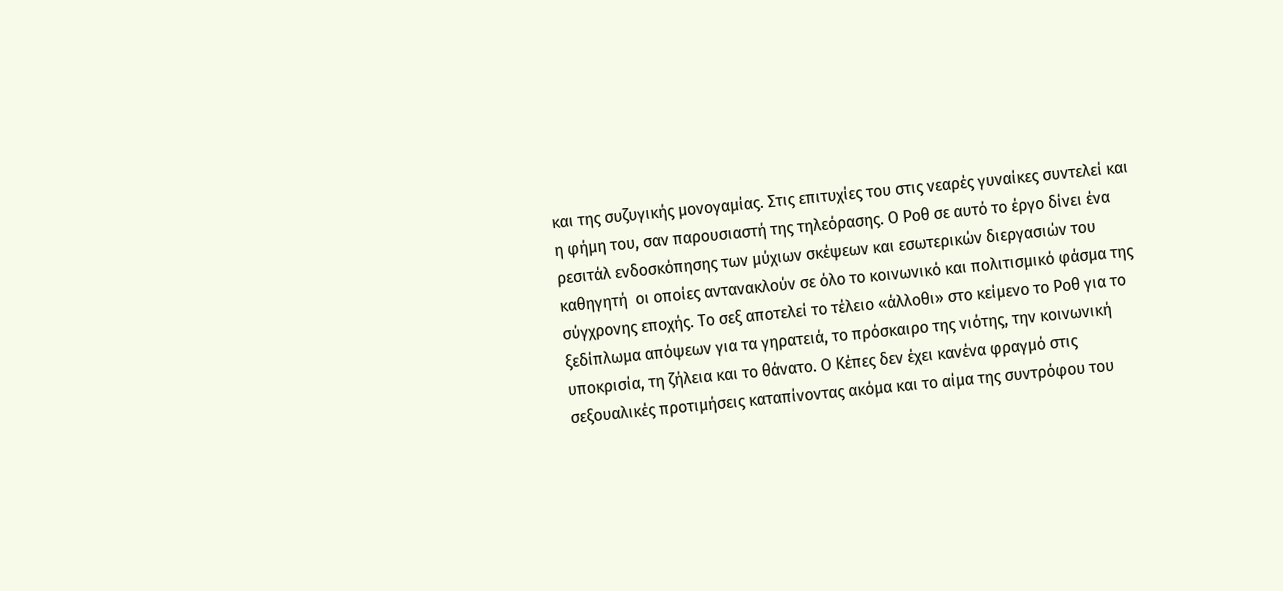και της συζυγικής μονογαμίας. Στις επιτυχίες του στις νεαρές γυναίκες συντελεί και η φήμη του, σαν παρουσιαστή της τηλεόρασης. Ο Ροθ σε αυτό το έργο δίνει ένα ρεσιτάλ ενδοσκόπησης των μύχιων σκέψεων και εσωτερικών διεργασιών του καθηγητή  οι οποίες αντανακλούν σε όλο το κοινωνικό και πολιτισμικό φάσμα της σύγχρονης εποχής. Το σεξ αποτελεί το τέλειο «άλλοθι» στο κείμενο το Ροθ για το  ξεδίπλωμα απόψεων για τα γηρατειά, το πρόσκαιρο της νιότης, την κοινωνική υποκρισία, τη ζήλεια και το θάνατο. Ο Κέπες δεν έχει κανένα φραγμό στις σεξουαλικές προτιμήσεις καταπίνοντας ακόμα και το αίμα της συντρόφου του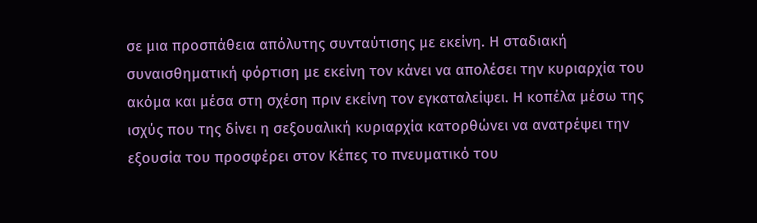σε μια προσπάθεια απόλυτης συνταύτισης με εκείνη. Η σταδιακή συναισθηματική φόρτιση με εκείνη τον κάνει να απολέσει την κυριαρχία του ακόμα και μέσα στη σχέση πριν εκείνη τον εγκαταλείψει. Η κοπέλα μέσω της ισχύς που της δίνει η σεξουαλική κυριαρχία κατορθώνει να ανατρέψει την εξουσία του προσφέρει στον Κέπες το πνευματικό του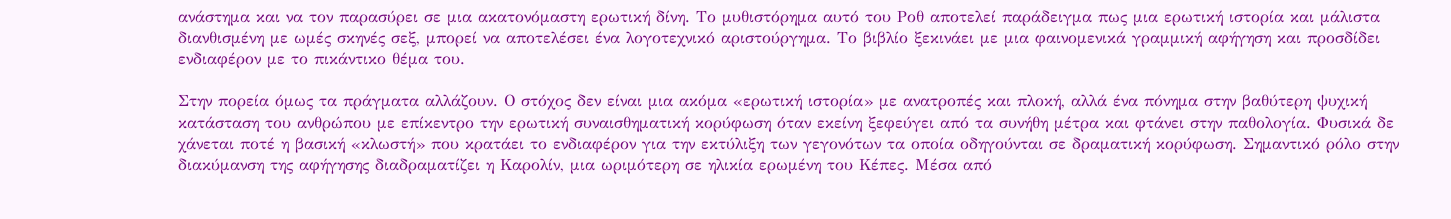ανάστημα και να τον παρασύρει σε μια ακατονόμαστη ερωτική δίνη. Το μυθιστόρημα αυτό του Ροθ αποτελεί παράδειγμα πως μια ερωτική ιστορία και μάλιστα διανθισμένη με ωμές σκηνές σεξ, μπορεί να αποτελέσει ένα λογοτεχνικό αριστούργημα. Το βιβλίο ξεκινάει με μια φαινομενικά γραμμική αφήγηση και προσδίδει ενδιαφέρον με το πικάντικο θέμα του.

Στην πορεία όμως τα πράγματα αλλάζουν. Ο στόχος δεν είναι μια ακόμα «ερωτική ιστορία» με ανατροπές και πλοκή, αλλά ένα πόνημα στην βαθύτερη ψυχική κατάσταση του ανθρώπου με επίκεντρο την ερωτική συναισθηματική κορύφωση όταν εκείνη ξεφεύγει από τα συνήθη μέτρα και φτάνει στην παθολογία. Φυσικά δε χάνεται ποτέ η βασική «κλωστή» που κρατάει το ενδιαφέρον για την εκτύλιξη των γεγονότων τα οποία οδηγούνται σε δραματική κορύφωση. Σημαντικό ρόλο στην διακύμανση της αφήγησης διαδραματίζει η Καρολίν, μια ωριμότερη σε ηλικία ερωμένη του Κέπες. Μέσα από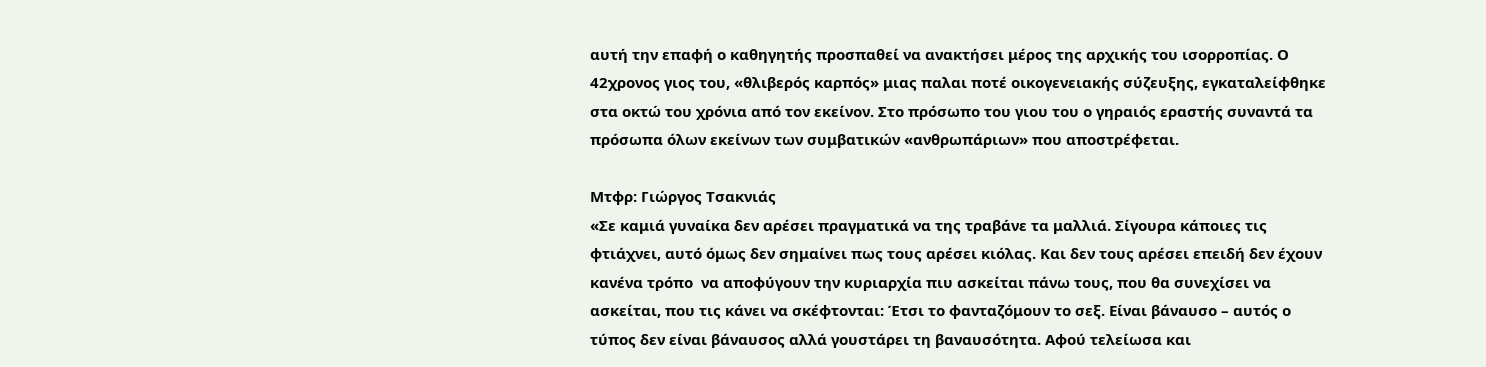αυτή την επαφή ο καθηγητής προσπαθεί να ανακτήσει μέρος της αρχικής του ισορροπίας. Ο 42χρονος γιος του, «θλιβερός καρπός» μιας παλαι ποτέ οικογενειακής σύζευξης, εγκαταλείφθηκε στα οκτώ του χρόνια από τον εκείνον. Στο πρόσωπο του γιου του ο γηραιός εραστής συναντά τα πρόσωπα όλων εκείνων των συμβατικών «ανθρωπάριων» που αποστρέφεται.

Μτφρ: Γιώργος Τσακνιάς
«Σε καμιά γυναίκα δεν αρέσει πραγματικά να της τραβάνε τα μαλλιά. Σίγουρα κάποιες τις φτιάχνει, αυτό όμως δεν σημαίνει πως τους αρέσει κιόλας. Και δεν τους αρέσει επειδή δεν έχουν κανένα τρόπο  να αποφύγουν την κυριαρχία πιυ ασκείται πάνω τους, που θα συνεχίσει να ασκείται, που τις κάνει να σκέφτονται: Έτσι το φανταζόμουν το σεξ. Είναι βάναυσο – αυτός ο τύπος δεν είναι βάναυσος αλλά γουστάρει τη βαναυσότητα. Αφού τελείωσα και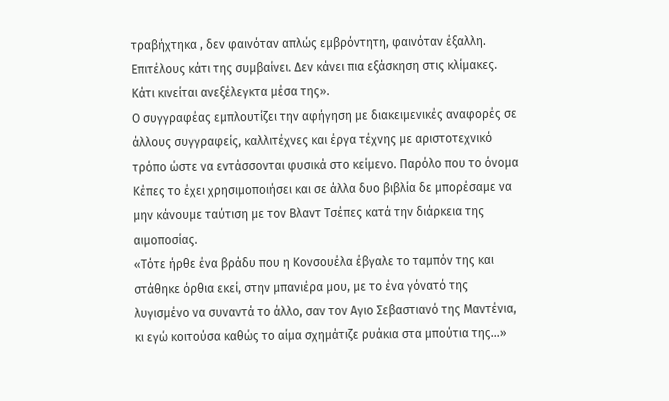τραβήχτηκα , δεν φαινόταν απλώς εμβρόντητη, φαινόταν έξαλλη. Επιτέλους κάτι της συμβαίνει. Δεν κάνει πια εξάσκηση στις κλίμακες. Κάτι κινείται ανεξέλεγκτα μέσα της».
Ο συγγραφέας εμπλουτίζει την αφήγηση με διακειμενικές αναφορές σε άλλους συγγραφείς, καλλιτέχνες και έργα τέχνης με αριστοτεχνικό τρόπο ώστε να εντάσσονται φυσικά στο κείμενο. Παρόλο που το όνομα Κέπες το έχει χρησιμοποιήσει και σε άλλα δυο βιβλία δε μπορέσαμε να μην κάνουμε ταύτιση με τον Βλαντ Τσέπες κατά την διάρκεια της αιμοποσίας.
«Τότε ήρθε ένα βράδυ που η Κονσουέλα έβγαλε το ταμπόν της και στάθηκε όρθια εκεί, στην μπανιέρα μου, με το ένα γόνατό της λυγισμένο να συναντά το άλλο, σαν τον Αγιο Σεβαστιανό της Μαντένια, κι εγώ κοιτούσα καθώς το αίμα σχημάτιζε ρυάκια στα μπούτια της…»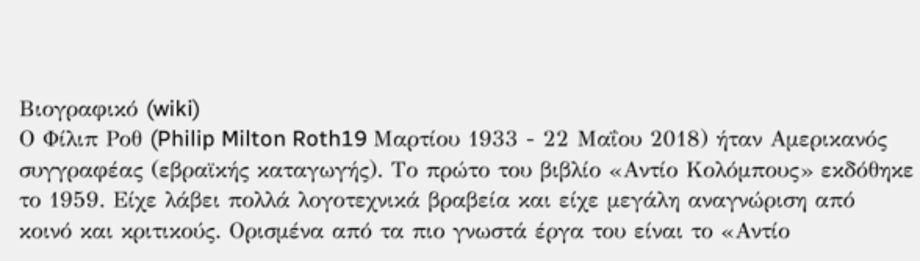Βιογραφικό (wiki)
Ο Φίλιπ Ροθ (Philip Milton Roth19 Μαρτίου 1933 - 22 Μαΐου 2018) ήταν Αμερικανός συγγραφέας (εβραϊκής καταγωγής). Το πρώτο του βιβλίο «Αντίο Κολόμπους» εκδόθηκε το 1959. Είχε λάβει πολλά λογοτεχνικά βραβεία και είχε μεγάλη αναγνώριση από κοινό και κριτικούς. Ορισμένα από τα πιο γνωστά έργα του είναι το «Αντίο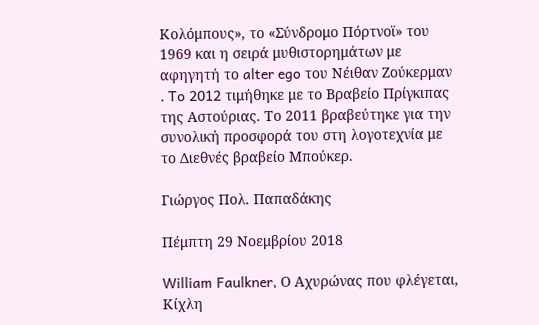Κολόμπους», το «Σύνδρομο Πόρτνοϊ» του 1969 και η σειρά μυθιστορημάτων με αφηγητή το alter ego του Νέιθαν Ζούκερμαν . To 2012 τιμήθηκε με το Βραβείο Πρίγκιπας της Αστούριας. Το 2011 βραβεύτηκε για την συνολική προσφορά του στη λογοτεχνία με το Διεθνές βραβείο Μπούκερ.

Γιώργος Πολ. Παπαδάκης

Πέμπτη 29 Νοεμβρίου 2018

William Faulkner, Ο Αχυρώνας που φλέγεται, Κίχλη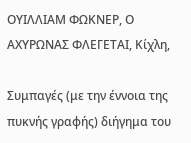ΟΥΙΛΛΙΑΜ ΦΩΚΝΕΡ, Ο ΑΧΥΡΩΝΑΣ ΦΛΕΓΕΤΑΙ, Κίχλη,

Συμπαγές (με την έννοια της πυκνής γραφής) διήγημα του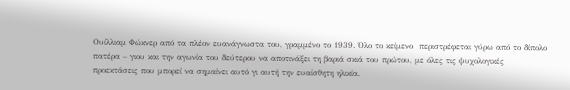Ουίλλιαμ Φώκνερ από τα πλέον ευανάγνωστα του, γραμμένο το 1939. Όλο το κείμενο  περιστρέφεται γύρω από το δίπολο πατέρα – γιου και την αγωνία του δεύτερου να αποτινάξει τη βαριά σκιά του πρώτου, με όλες τις ψυχολογικές προεκτάσεις που μπορεί να σημαίνει αυτό γι αυτή την ευαίσθητη ηλικία.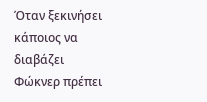Όταν ξεκινήσει κάποιος να διαβάζει Φώκνερ πρέπει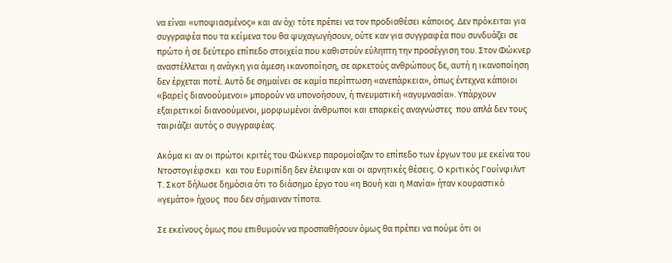να είναι «υποψιασμένος» και αν όχι τότε πρέπει να τον προδιαθέσει κάποιος. Δεν πρόκειται για συγγραφέα που τα κείμενα του θα ψυχαγωγήσουν, ούτε καν για συγγραφέα που συνδυάζει σε πρώτο ή σε δεύτερο επίπεδο στοιχεία που καθιστούν εύληπτη την προσέγγιση του. Στον Φώκνερ αναστέλλεται η ανάγκη για άμεση ικανοποίηση, σε αρκετούς ανθρώπους δε, αυτή η ικανοποίηση δεν έρχεται ποτέ. Αυτό δε σημαίνει σε καμία περίπτωση «ανεπάρκεια», όπως έντεχνα κάποιοι «βαρείς διανοούμενοι» μπορούν να υπονοήσουν, ή πνευματική «αγυμνασία». Υπάρχουν εξαιρετικοί διανοούμενοι, μορφωμένοι άνθρωποι και επαρκείς αναγνώστες  που απλά δεν τους ταιριάζει αυτός ο συγγραφέας.

Ακόμα κι αν οι πρώτοι κριτές του Φώκνερ παρομοίαζαν το επίπεδο των έργων του με εκείνα του Ντοστογιέφσκει  και του Ευριπίδη δεν έλειψαν και οι αρνητικές θέσεις. Ο κριτικός Γουίνφιλντ  Τ. Σκοτ δήλωσε δημόσια ότι το διάσημο έργο του «η Βουή και η Μανία» ήταν κουραστικό «γεμάτο» ήχους  που δεν σήμαιναν τίποτα.

Σε εκείνους όμως που επιθυμούν να προσπαθήσουν όμως θα πρέπει να πούμε ότι οι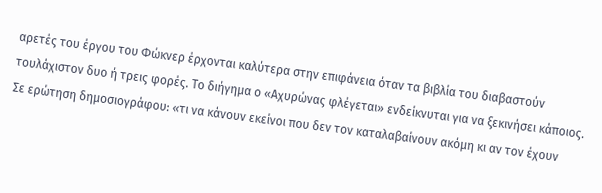αρετές του έργου του Φώκνερ έρχονται καλύτερα στην επιφάνεια όταν τα βιβλία του διαβαστούν τουλάχιστον δυο ή τρεις φορές. Το διήγημα ο «Αχυρώνας φλέγεται» ενδείκνυται για να ξεκινήσει κάποιος. Σε ερώτηση δημοσιογράφου: «τι να κάνουν εκείνοι που δεν τον καταλαβαίνουν ακόμη κι αν τον έχουν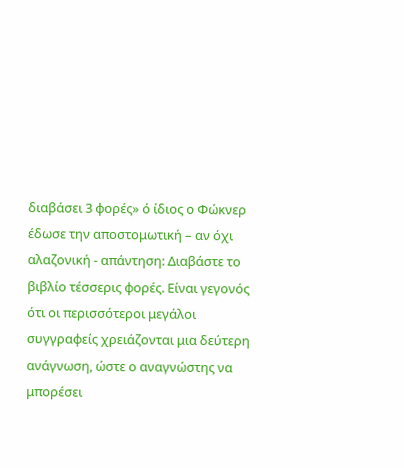διαβάσει 3 φορές» ό ίδιος ο Φώκνερ έδωσε την αποστομωτική – αν όχι αλαζονική - απάντηση: Διαβάστε το βιβλίο τέσσερις φορές. Είναι γεγονός ότι οι περισσότεροι μεγάλοι συγγραφείς χρειάζονται μια δεύτερη ανάγνωση, ώστε ο αναγνώστης να μπορέσει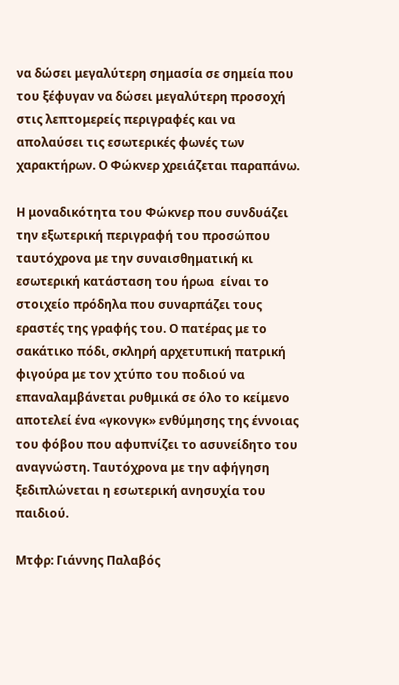να δώσει μεγαλύτερη σημασία σε σημεία που του ξέφυγαν να δώσει μεγαλύτερη προσοχή στις λεπτομερείς περιγραφές και να απολαύσει τις εσωτερικές φωνές των χαρακτήρων. Ο Φώκνερ χρειάζεται παραπάνω.

Η μοναδικότητα του Φώκνερ που συνδυάζει την εξωτερική περιγραφή του προσώπου ταυτόχρονα με την συναισθηματική κι εσωτερική κατάσταση του ήρωα  είναι το στοιχείο πρόδηλα που συναρπάζει τους εραστές της γραφής του. Ο πατέρας με το σακάτικο πόδι, σκληρή αρχετυπική πατρική φιγούρα με τον χτύπο του ποδιού να επαναλαμβάνεται ρυθμικά σε όλο το κείμενο αποτελεί ένα «γκονγκ» ενθύμησης της έννοιας του φόβου που αφυπνίζει το ασυνείδητο του αναγνώστη. Ταυτόχρονα με την αφήγηση ξεδιπλώνεται η εσωτερική ανησυχία του παιδιού.

Μτφρ: Γιάννης Παλαβός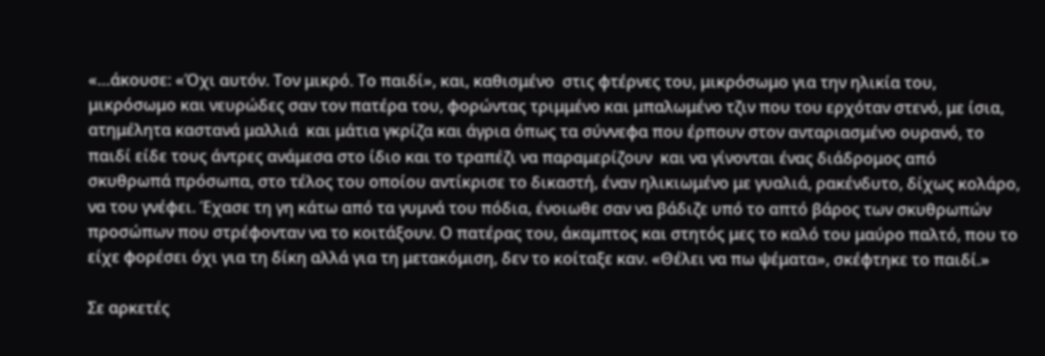«…άκουσε: «Όχι αυτόν. Τον μικρό. Το παιδί», και, καθισμένο  στις φτέρνες του, μικρόσωμο για την ηλικία του, μικρόσωμο και νευρώδες σαν τον πατέρα του, φορώντας τριμμένο και μπαλωμένο τζιν που του ερχόταν στενό, με ίσια, ατημέλητα καστανά μαλλιά  και μάτια γκρίζα και άγρια όπως τα σύννεφα που έρπουν στον ανταριασμένο ουρανό, το παιδί είδε τους άντρες ανάμεσα στο ίδιο και το τραπέζι να παραμερίζουν  και να γίνονται ένας διάδρομος από σκυθρωπά πρόσωπα, στο τέλος του οποίου αντίκρισε το δικαστή, έναν ηλικιωμένο με γυαλιά, ρακένδυτο, δίχως κολάρο, να του γνέφει. Έχασε τη γη κάτω από τα γυμνά του πόδια, ένοιωθε σαν να βάδιζε υπό το απτό βάρος των σκυθρωπών προσώπων που στρέφονταν να το κοιτάξουν. Ο πατέρας του, άκαμπτος και στητός μες το καλό του μαύρο παλτό, που το είχε φορέσει όχι για τη δίκη αλλά για τη μετακόμιση, δεν το κοίταξε καν. «Θέλει να πω ψέματα», σκέφτηκε το παιδί.»

Σε αρκετές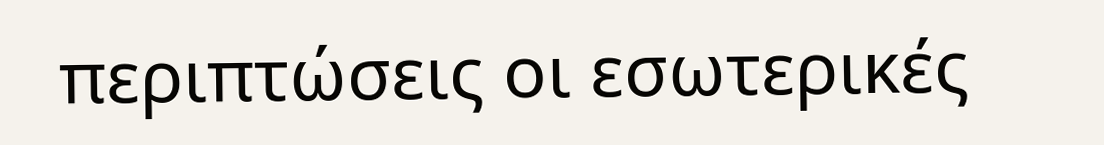περιπτώσεις οι εσωτερικές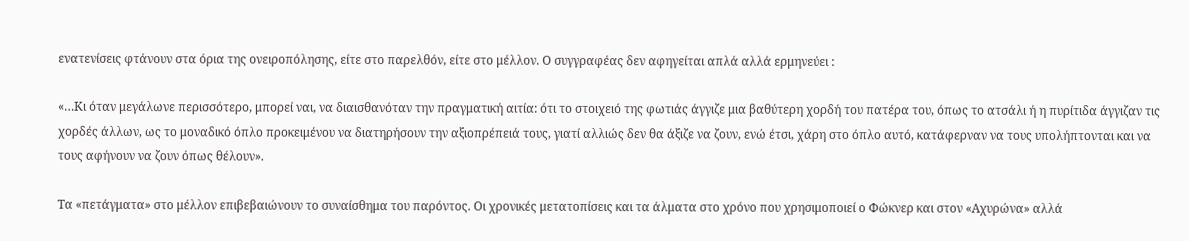ενατενίσεις φτάνουν στα όρια της ονειροπόλησης, είτε στο παρελθόν, είτε στο μέλλον. Ο συγγραφέας δεν αφηγείται απλά αλλά ερμηνεύει :

«…Κι όταν μεγάλωνε περισσότερο, μπορεί ναι, να διαισθανόταν την πραγματική αιτία: ότι το στοιχειό της φωτιάς άγγιζε μια βαθύτερη χορδή του πατέρα του, όπως το ατσάλι ή η πυρίτιδα άγγιζαν τις χορδές άλλων, ως το μοναδικό όπλο προκειμένου να διατηρήσουν την αξιοπρέπειά τους, γιατί αλλιώς δεν θα άξιζε να ζουν, ενώ έτσι, χάρη στο όπλο αυτό, κατάφερναν να τους υπολήπτονται και να τους αφήνουν να ζουν όπως θέλουν».

Τα «πετάγματα» στο μέλλον επιβεβαιώνουν το συναίσθημα του παρόντος. Οι χρονικές μετατοπίσεις και τα άλματα στο χρόνο που χρησιμοποιεί ο Φώκνερ και στον «Αχυρώνα» αλλά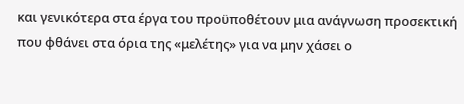και γενικότερα στα έργα του προϋποθέτουν μια ανάγνωση προσεκτική που φθάνει στα όρια της «μελέτης» για να μην χάσει ο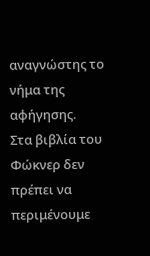αναγνώστης το νήμα της αφήγησης.
Στα βιβλία του Φώκνερ δεν πρέπει να περιμένουμε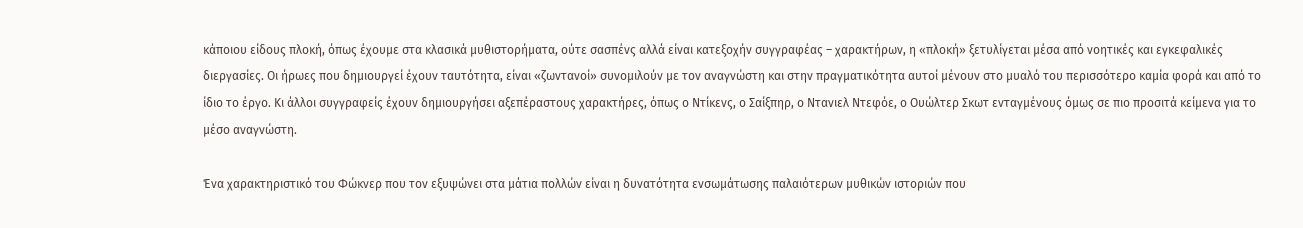κάποιου είδους πλοκή, όπως έχουμε στα κλασικά μυθιστορήματα, ούτε σασπένς αλλά είναι κατεξοχήν συγγραφέας – χαρακτήρων, η «πλοκή» ξετυλίγεται μέσα από νοητικές και εγκεφαλικές διεργασίες. Οι ήρωες που δημιουργεί έχουν ταυτότητα, είναι «ζωντανοί» συνομιλούν με τον αναγνώστη και στην πραγματικότητα αυτοί μένουν στο μυαλό του περισσότερο καμία φορά και από το ίδιο το έργο. Κι άλλοι συγγραφείς έχουν δημιουργήσει αξεπέραστους χαρακτήρες, όπως ο Ντίκενς, ο Σαίξπηρ, ο Ντανιελ Ντεφόε, ο Ουώλτερ Σκωτ ενταγμένους όμως σε πιο προσιτά κείμενα για το μέσο αναγνώστη.

Ένα χαρακτηριστικό του Φώκνερ που τον εξυψώνει στα μάτια πολλών είναι η δυνατότητα ενσωμάτωσης παλαιότερων μυθικών ιστοριών που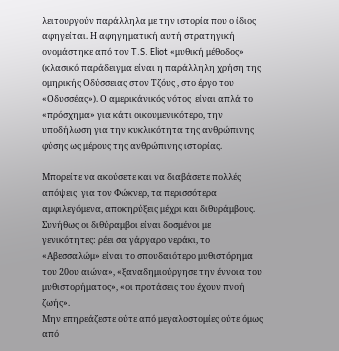λειτουργούν παράλληλα με την ιστορία που ο ίδιος αφηγείται. Η αφηγηματική αυτή στρατηγική ονομάστηκε από τον T.S. Eliot «μυθική μέθοδος» (κλασικό παράδειγμα είναι η παράλληλη χρήση της ομηρικής Οδύσσειας στον Τζόυς , στο έργο του «Οδυσσέας»). Ο αμερικάνικός νότος  είναι απλά το «πρόσχημα» για κάτι οικουμενικότερο, την υποδήλωση για την κυκλικότητα της ανθρώπινης φύσης ως μέρους της ανθρώπινης ιστορίας.

Μπορείτε να ακούσετε και να διαβάσετε πολλές απόψεις  για τον Φώκνερ, τα περισσότερα αμφιλεγόμενα, αποκηρύξεις μέχρι και διθυράμβους. Συνήθως οι διθύραμβοι είναι δοσμένοι με γενικότητες: ρέει σα γάργαρο νεράκι, το «Αβεσσαλώμ» είναι το σπουδαιότερο μυθιστόρημα του 20ου αιώνα», «ξαναδημιούργησε την έννοια του μυθιστορήματος», «οι προτάσεις του έχουν πνοή ζωής».
Μην επηρεάζεστε ούτε από μεγαλοστομίες ούτε όμως από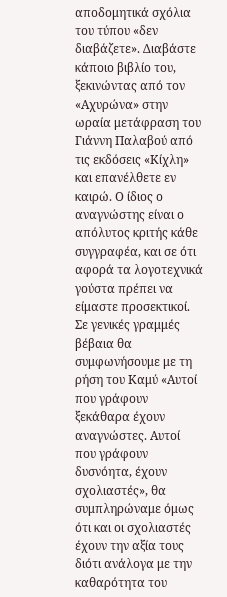αποδομητικά σχόλια του τύπου «δεν διαβάζετε». Διαβάστε κάποιο βιβλίο του, ξεκινώντας από τον «Αχυρώνα» στην ωραία μετάφραση του Γιάννη Παλαβού από τις εκδόσεις «Κίχλη» και επανέλθετε εν καιρώ. Ο ίδιος ο αναγνώστης είναι ο απόλυτος κριτής κάθε συγγραφέα, και σε ότι αφορά τα λογοτεχνικά γούστα πρέπει να είμαστε προσεκτικοί.
Σε γενικές γραμμές βέβαια θα συμφωνήσουμε με τη ρήση του Καμύ «Αυτοί που γράφουν ξεκάθαρα έχουν αναγνώστες. Αυτοί που γράφουν δυσνόητα, έχουν σχολιαστές», θα συμπληρώναμε όμως ότι και οι σχολιαστές έχουν την αξία τους διότι ανάλογα με την καθαρότητα του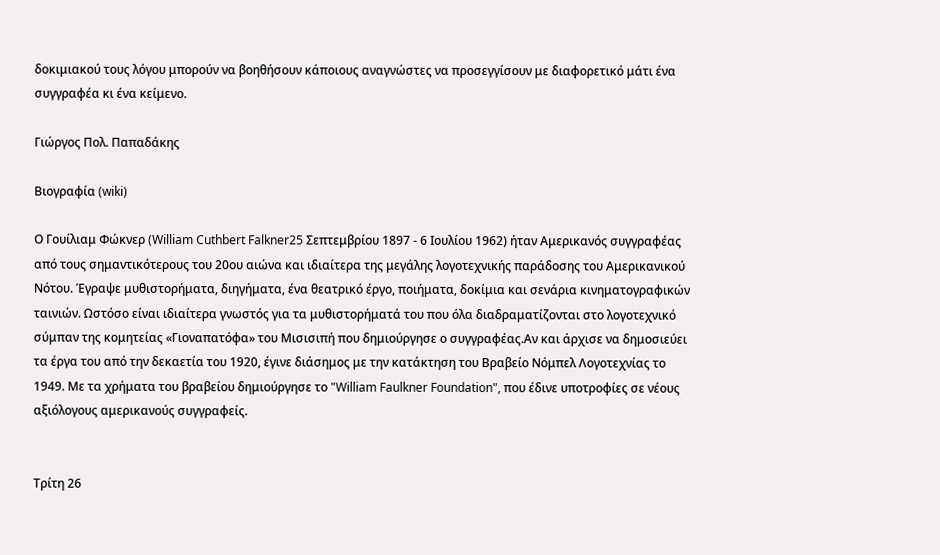δοκιμιακού τους λόγου μπορούν να βοηθήσουν κάποιους αναγνώστες να προσεγγίσουν με διαφορετικό μάτι ένα συγγραφέα κι ένα κείμενο.

Γιώργος Πολ. Παπαδάκης

Βιογραφία (wiki)

Ο Γουίλιαμ Φώκνερ (William Cuthbert Falkner25 Σεπτεμβρίου 1897 - 6 Ιουλίου 1962) ήταν Αμερικανός συγγραφέας από τους σημαντικότερους του 20ου αιώνα και ιδιαίτερα της μεγάλης λογοτεχνικής παράδοσης του Αμερικανικού Νότου. Έγραψε μυθιστορήματα, διηγήματα, ένα θεατρικό έργο, ποιήματα, δοκίμια και σενάρια κινηματογραφικών ταινιών. Ωστόσο είναι ιδιαίτερα γνωστός για τα μυθιστορήματά του που όλα διαδραματίζονται στο λογοτεχνικό σύμπαν της κομητείας «Γιοναπατόφα» του Μισισιπή που δημιούργησε ο συγγραφέας.Αν και άρχισε να δημοσιεύει τα έργα του από την δεκαετία του 1920, έγινε διάσημος με την κατάκτηση του Βραβείο Νόμπελ Λογοτεχνίας το 1949. Με τα χρήματα του βραβείου δημιούργησε το "William Faulkner Foundation", που έδινε υποτροφίες σε νέους αξιόλογους αμερικανούς συγγραφείς.


Τρίτη 26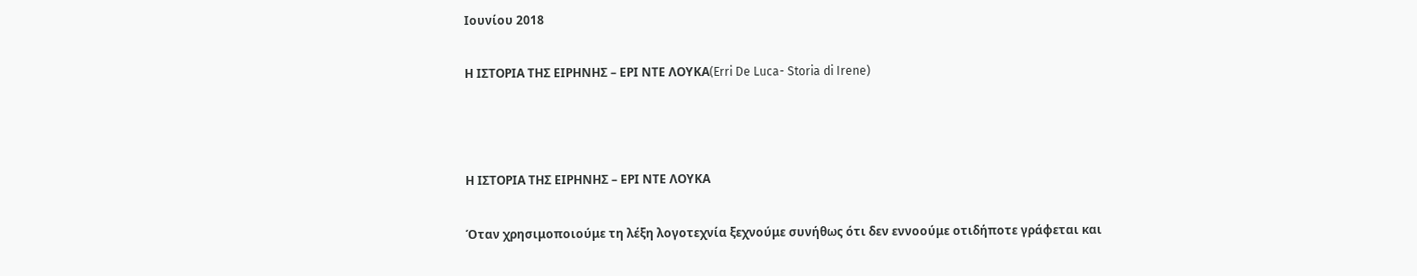Ιουνίου 2018

Η ΙΣΤΟΡΙΑ ΤΗΣ ΕΙΡΗΝΗΣ – ΕΡΙ ΝΤΕ ΛΟΥΚΑ(Erri De Luca- Storia di Irene)



Η ΙΣΤΟΡΙΑ ΤΗΣ ΕΙΡΗΝΗΣ – ΕΡΙ ΝΤΕ ΛΟΥΚΑ

Όταν χρησιμοποιούμε τη λέξη λογοτεχνία ξεχνούμε συνήθως ότι δεν εννοούμε οτιδήποτε γράφεται και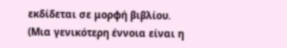εκδίδεται σε μορφή βιβλίου. (Μια γενικότερη έννοια είναι η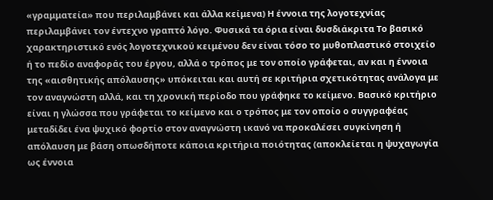«γραμματεία» που περιλαμβάνει και άλλα κείμενα) Η έννοια της λογοτεχνίας περιλαμβάνει τον έντεχνο γραπτό λόγο. Φυσικά τα όρια είναι δυσδιάκριτα Το βασικό χαρακτηριστικό ενός λογοτεχνικού κειμένου δεν είναι τόσο το μυθοπλαστικό στοιχείο ή το πεδίο αναφοράς του έργου, αλλά ο τρόπος με τον οποίο γράφεται, αν και η έννοια της «αισθητικής απόλαυσης» υπόκειται και αυτή σε κριτήρια σχετικότητας ανάλογα με τον αναγνώστη αλλά, και τη χρονική περίοδο που γράφηκε το κείμενο. Βασικό κριτήριο είναι η γλώσσα που γράφεται το κείμενο και ο τρόπος με τον οποίο ο συγγραφέας μεταδίδει ένα ψυχικό φορτίο στον αναγνώστη ικανό να προκαλέσει συγκίνηση ή απόλαυση με βάση οπωσδήποτε κάποια κριτήρια ποιότητας (αποκλείεται η ψυχαγωγία ως έννοια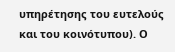υπηρέτησης του ευτελούς και του κοινότυπου). Ο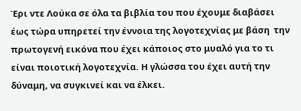Έρι ντε Λούκα σε όλα τα βιβλία του που έχουμε διαβάσει έως τώρα υπηρετεί την έννοια της λογοτεχνίας με βάση  την πρωτογενή εικόνα που έχει κάποιος στο μυαλό για το τι είναι ποιοτική λογοτεχνία. Η γλώσσα του έχει αυτή την δύναμη, να συγκινεί και να έλκει.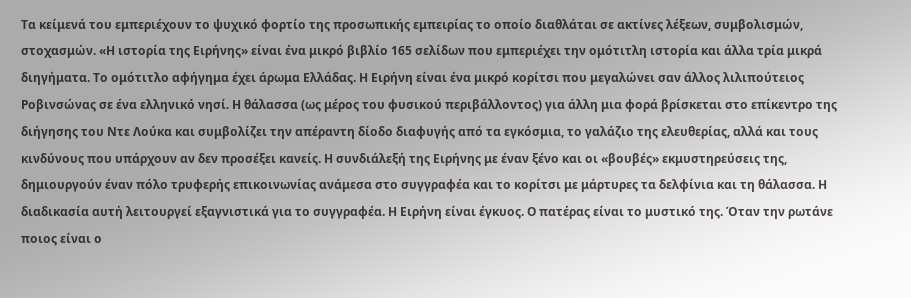Τα κείμενά του εμπεριέχουν το ψυχικό φορτίο της προσωπικής εμπειρίας το οποίο διαθλάται σε ακτίνες λέξεων, συμβολισμών, στοχασμών. «Η ιστορία της Ειρήνης» είναι ένα μικρό βιβλίο 165 σελίδων που εμπεριέχει την ομότιτλη ιστορία και άλλα τρία μικρά διηγήματα. Το ομότιτλο αφήγημα έχει άρωμα Ελλάδας. Η Ειρήνη είναι ένα μικρό κορίτσι που μεγαλώνει σαν άλλος λιλιπούτειος Ροβινσώνας σε ένα ελληνικό νησί. Η θάλασσα (ως μέρος του φυσικού περιβάλλοντος) για άλλη μια φορά βρίσκεται στο επίκεντρο της διήγησης του Ντε Λούκα και συμβολίζει την απέραντη δίοδο διαφυγής από τα εγκόσμια, το γαλάζιο της ελευθερίας, αλλά και τους κινδύνους που υπάρχουν αν δεν προσέξει κανείς. Η συνδιάλεξή της Ειρήνης με έναν ξένο και οι «βουβές» εκμυστηρεύσεις της, δημιουργούν έναν πόλο τρυφερής επικοινωνίας ανάμεσα στο συγγραφέα και το κορίτσι με μάρτυρες τα δελφίνια και τη θάλασσα. Η διαδικασία αυτή λειτουργεί εξαγνιστικά για το συγγραφέα. Η Ειρήνη είναι έγκυος. Ο πατέρας είναι το μυστικό της. Όταν την ρωτάνε ποιος είναι ο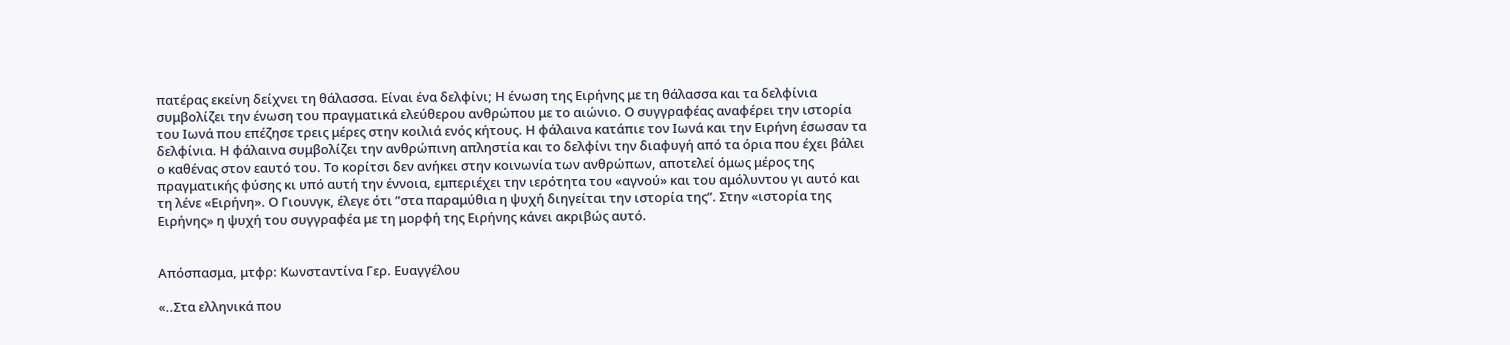πατέρας εκείνη δείχνει τη θάλασσα. Είναι ένα δελφίνι; Η ένωση της Ειρήνης με τη θάλασσα και τα δελφίνια συμβολίζει την ένωση του πραγματικά ελεύθερου ανθρώπου με το αιώνιο. Ο συγγραφέας αναφέρει την ιστορία του Ιωνά που επέζησε τρεις μέρες στην κοιλιά ενός κήτους. Η φάλαινα κατάπιε τον Ιωνά και την Ειρήνη έσωσαν τα δελφίνια. Η φάλαινα συμβολίζει την ανθρώπινη απληστία και το δελφίνι την διαφυγή από τα όρια που έχει βάλει ο καθένας στον εαυτό του. Το κορίτσι δεν ανήκει στην κοινωνία των ανθρώπων, αποτελεί όμως μέρος της πραγματικής φύσης κι υπό αυτή την έννοια, εμπεριέχει την ιερότητα του «αγνού» και του αμόλυντου γι αυτό και τη λένε «Ειρήνη». Ο Γιουνγκ, έλεγε ότι ”στα παραμύθια η ψυχή διηγείται την ιστορία της”. Στην «ιστορία της Ειρήνης» η ψυχή του συγγραφέα με τη μορφή της Ειρήνης κάνει ακριβώς αυτό.


Απόσπασμα, μτφρ: Κωνσταντίνα Γερ. Ευαγγέλου

«..Στα ελληνικά που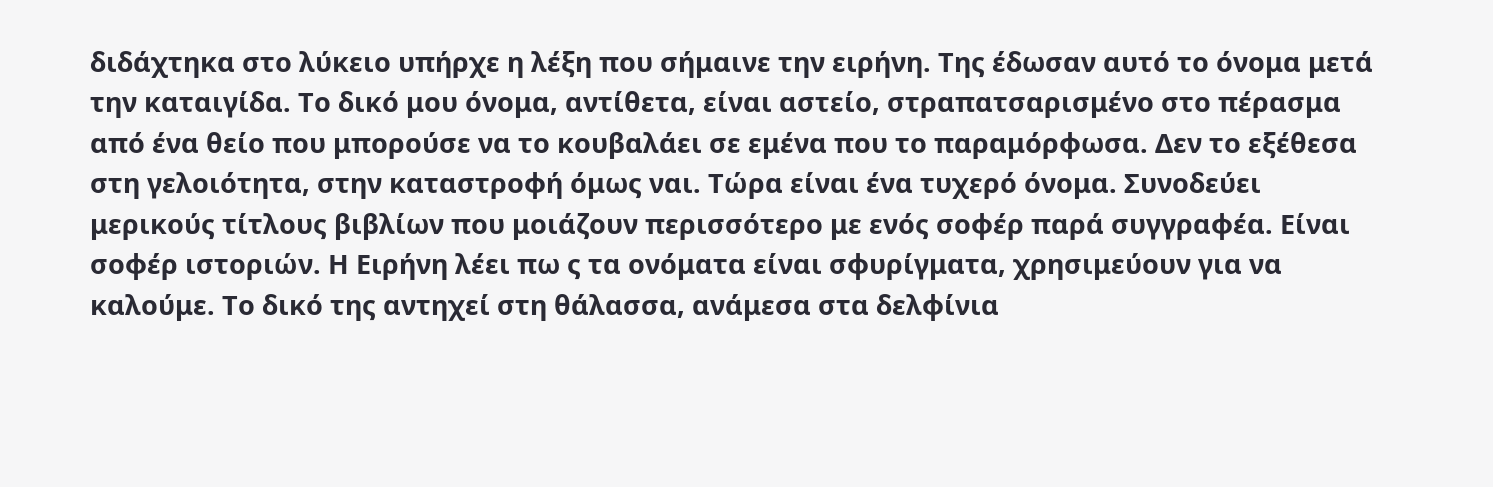διδάχτηκα στο λύκειο υπήρχε η λέξη που σήμαινε την ειρήνη. Της έδωσαν αυτό το όνομα μετά την καταιγίδα. Το δικό μου όνομα, αντίθετα, είναι αστείο, στραπατσαρισμένο στο πέρασμα από ένα θείο που μπορούσε να το κουβαλάει σε εμένα που το παραμόρφωσα. Δεν το εξέθεσα στη γελοιότητα, στην καταστροφή όμως ναι. Τώρα είναι ένα τυχερό όνομα. Συνοδεύει μερικούς τίτλους βιβλίων που μοιάζουν περισσότερο με ενός σοφέρ παρά συγγραφέα. Είναι σοφέρ ιστοριών. Η Ειρήνη λέει πω ς τα ονόματα είναι σφυρίγματα, χρησιμεύουν για να καλούμε. Το δικό της αντηχεί στη θάλασσα, ανάμεσα στα δελφίνια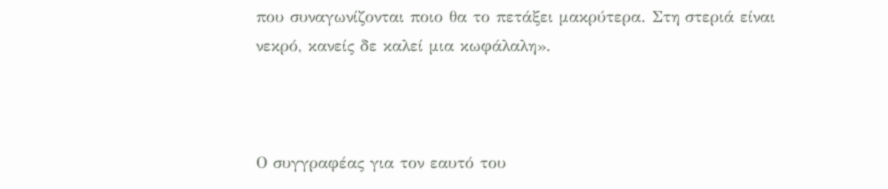που συναγωνίζονται ποιο θα το πετάξει μακρύτερα. Στη στεριά είναι νεκρό, κανείς δε καλεί μια κωφάλαλη».



Ο συγγραφέας για τον εαυτό του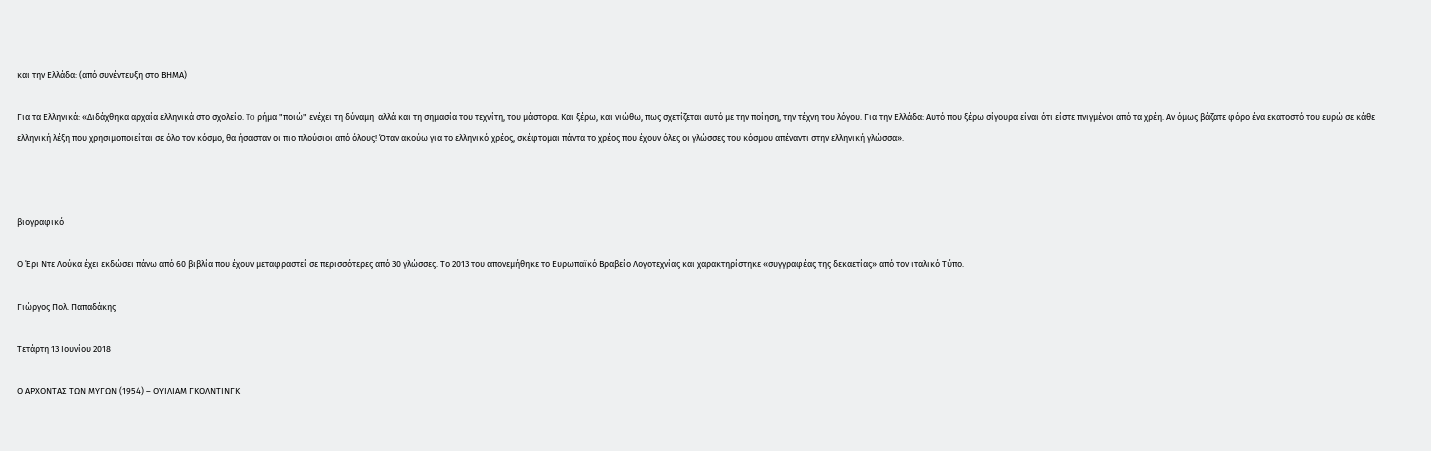και την Ελλάδα: (από συνέντευξη στο ΒΗΜΑ)

Για τα Ελληνικά: «Διδάχθηκα αρχαία ελληνικά στο σχολείο. To ρήμα "ποιώ" ενέχει τη δύναμη  αλλά και τη σημασία του τεχνίτη, του μάστορα. Και ξέρω, και νιώθω, πως σχετίζεται αυτό με την ποίηση, την τέχνη του λόγου. Για την Ελλάδα: Αυτό που ξέρω σίγουρα είναι ότι είστε πνιγμένοι από τα χρέη. Αν όμως βάζατε φόρο ένα εκατοστό του ευρώ σε κάθε ελληνική λέξη που χρησιμοποιείται σε όλο τον κόσμο, θα ήσασταν οι πιο πλούσιοι από όλους! Όταν ακούω για το ελληνικό χρέος, σκέφτομαι πάντα το χρέος που έχουν όλες οι γλώσσες του κόσμου απέναντι στην ελληνική γλώσσα».



βιογραφικό

Ο Έρι Ντε Λούκα έχει εκδώσει πάνω από 60 βιβλία που έχουν μεταφραστεί σε περισσότερες από 30 γλώσσες. Το 2013 του απονεμήθηκε το Ευρωπαϊκό Βραβείο Λογοτεχνίας και χαρακτηρίστηκε «συγγραφέας της δεκαετίας» από τον ιταλικό Τύπο.

Γιώργος Πολ. Παπαδάκης

Τετάρτη 13 Ιουνίου 2018

Ο ΑΡΧΟΝΤΑΣ ΤΩΝ ΜΥΓΩΝ (1954) – ΟΥΙΛΙΑΜ ΓΚΟΛΝΤΙΝΓΚ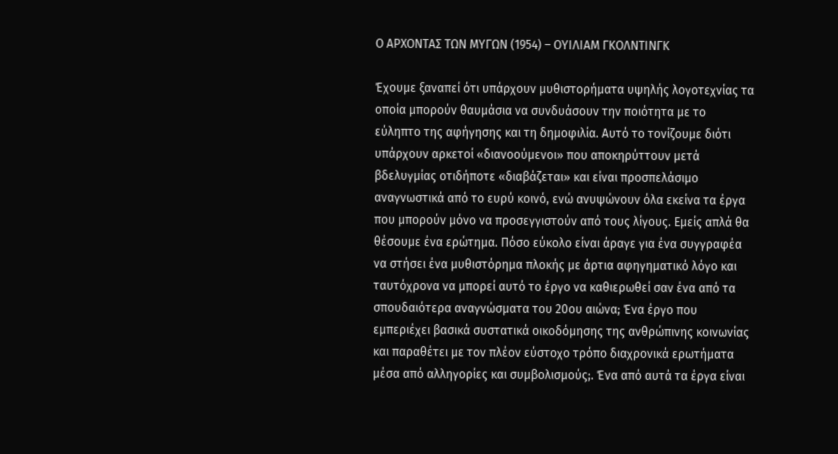Ο ΑΡΧΟΝΤΑΣ ΤΩΝ ΜΥΓΩΝ (1954) – ΟΥΙΛΙΑΜ ΓΚΟΛΝΤΙΝΓΚ

Έχουμε ξαναπεί ότι υπάρχουν μυθιστορήματα υψηλής λογοτεχνίας τα οποία μπορούν θαυμάσια να συνδυάσουν την ποιότητα με το εύληπτο της αφήγησης και τη δημοφιλία. Αυτό το τονίζουμε διότι υπάρχουν αρκετοί «διανοούμενοι» που αποκηρύττουν μετά βδελυγμίας οτιδήποτε «διαβάζεται» και είναι προσπελάσιμο αναγνωστικά από το ευρύ κοινό, ενώ ανυψώνουν όλα εκείνα τα έργα που μπορούν μόνο να προσεγγιστούν από τους λίγους. Εμείς απλά θα θέσουμε ένα ερώτημα. Πόσο εύκολο είναι άραγε για ένα συγγραφέα να στήσει ένα μυθιστόρημα πλοκής με άρτια αφηγηματικό λόγο και ταυτόχρονα να μπορεί αυτό το έργο να καθιερωθεί σαν ένα από τα σπουδαιότερα αναγνώσματα του 20ου αιώνα; Ένα έργο που εμπεριέχει βασικά συστατικά οικοδόμησης της ανθρώπινης κοινωνίας και παραθέτει με τον πλέον εύστοχο τρόπο διαχρονικά ερωτήματα μέσα από αλληγορίες και συμβολισμούς;. Ένα από αυτά τα έργα είναι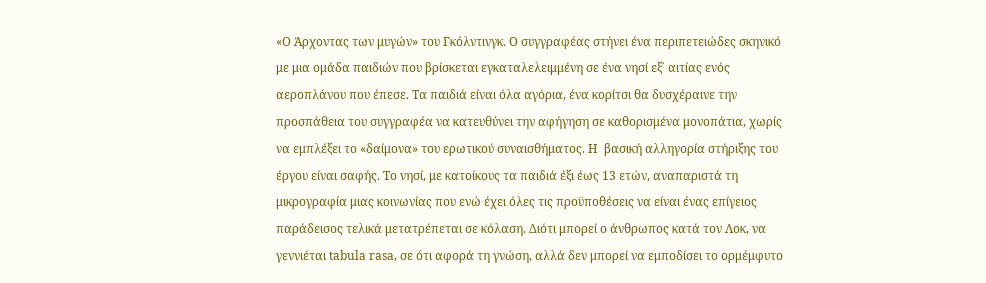«Ο Άρχοντας των μυγών» του Γκόλντινγκ. Ο συγγραφέας στήνει ένα περιπετειώδες σκηνικό με μια ομάδα παιδιών που βρίσκεται εγκαταλελειμμένη σε ένα νησί εξ΄ αιτίας ενός αεροπλάνου που έπεσε. Τα παιδιά είναι όλα αγόρια, ένα κορίτσι θα δυσχέραινε την προσπάθεια του συγγραφέα να κατευθύνει την αφήγηση σε καθορισμένα μονοπάτια, χωρίς να εμπλέξει το «δαίμονα» του ερωτικού συναισθήματος. Η  βασική αλληγορία στήριξης του έργου είναι σαφής. Το νησί, με κατοίκους τα παιδιά έξι έως 13 ετών, αναπαριστά τη μικρογραφία μιας κοινωνίας που ενώ έχει όλες τις προϋποθέσεις να είναι ένας επίγειος παράδεισος τελικά μετατρέπεται σε κόλαση. Διότι μπορεί ο άνθρωπος κατά τον Λοκ, να γεννιέται tabula rasa, σε ότι αφορά τη γνώση, αλλά δεν μπορεί να εμποδίσει το ορμέμφυτο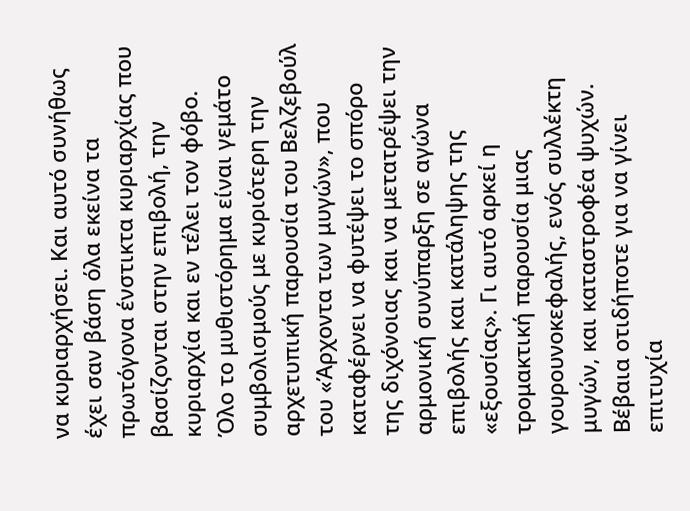να κυριαρχήσει. Και αυτό συνήθως έχει σαν βάση όλα εκείνα τα πρωτόγονα ένστικτα κυριαρχίας που βασίζονται στην επιβολή, την κυριαρχία και εν τέλει τον φόβο. Όλο το μυθιστόρημα είναι γεμάτο συμβολισμούς με κυριότερη την αρχετυπική παρουσία του Βελζεβούλ του «Άρχοντα των μυγών», που καταφέρνει να φυτέψει το σπόρο της διχόνοιας και να μετατρέψει την αρμονική συνύπαρξη σε αγώνα επιβολής και κατάληψης της «εξουσίας». Γι αυτό αρκεί η τρομακτική παρουσία μιας γουρουνοκεφαλής, ενός συλλέκτη μυγών, και καταστροφέα ψυχών.
Βέβαια οτιδήποτε για να γίνει επιτυχία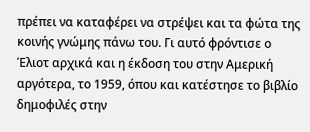πρέπει να καταφέρει να στρέψει και τα φώτα της κοινής γνώμης πάνω του. Γι αυτό φρόντισε ο Έλιοτ αρχικά και η έκδοση του στην Αμερική αργότερα, το 1959, όπου και κατέστησε το βιβλίο δημοφιλές στην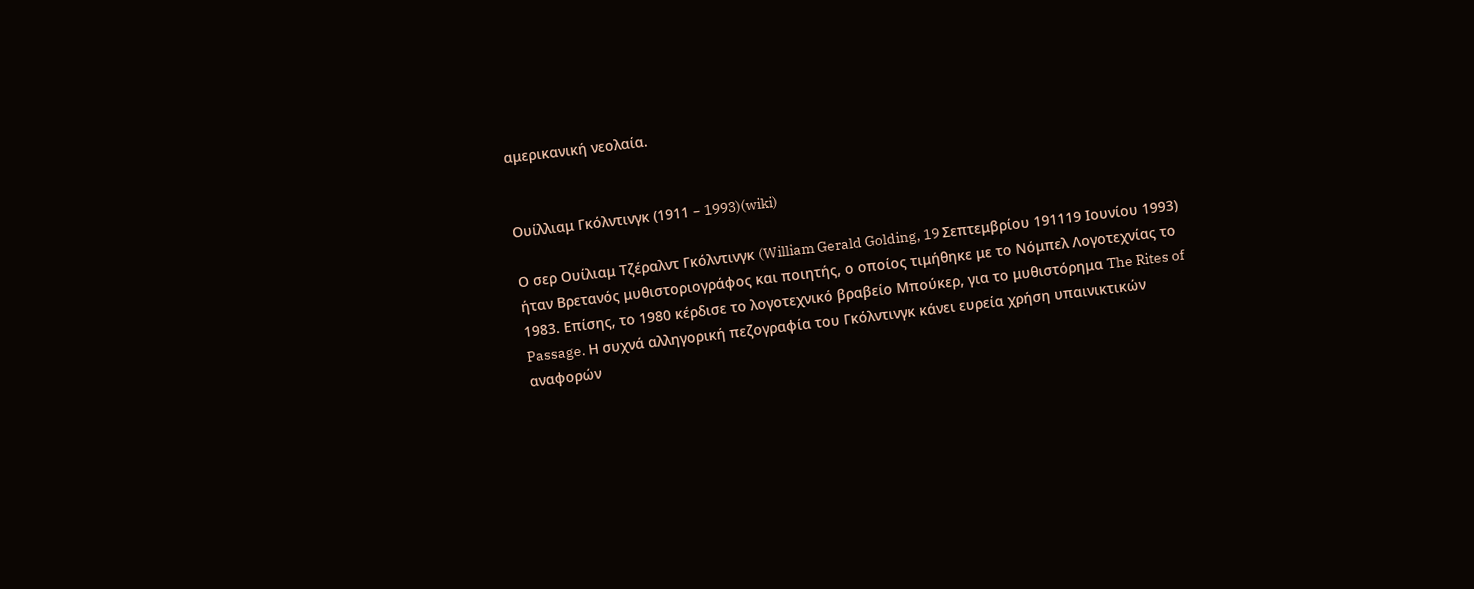αμερικανική νεολαία.


Ουίλλιαμ Γκόλντινγκ (1911 – 1993)(wiki)

Ο σερ Ουίλιαμ Τζέραλντ Γκόλντινγκ (William Gerald Golding, 19 Σεπτεμβρίου 191119 Ιουνίου 1993) ήταν Βρετανός μυθιστοριογράφος και ποιητής, ο οποίος τιμήθηκε με το Νόμπελ Λογοτεχνίας το 1983. Επίσης, το 1980 κέρδισε το λογοτεχνικό βραβείο Μπούκερ, για το μυθιστόρημα The Rites of Passage. Η συχνά αλληγορική πεζογραφία του Γκόλντινγκ κάνει ευρεία χρήση υπαινικτικών αναφορών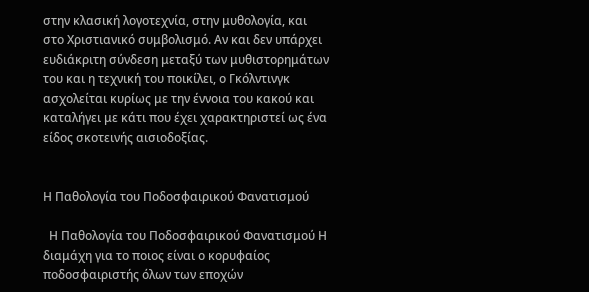στην κλασική λογοτεχνία, στην μυθολογία, και στο Χριστιανικό συμβολισμό. Αν και δεν υπάρχει ευδιάκριτη σύνδεση μεταξύ των μυθιστορημάτων του και η τεχνική του ποικίλει, ο Γκόλντινγκ ασχολείται κυρίως με την έννοια του κακού και καταλήγει με κάτι που έχει χαρακτηριστεί ως ένα είδος σκοτεινής αισιοδοξίας.


Η Παθολογία του Ποδοσφαιρικού Φανατισμού

  Η Παθολογία του Ποδοσφαιρικού Φανατισμού Η διαμάχη για το ποιος είναι ο κορυφαίος ποδοσφαιριστής όλων των εποχών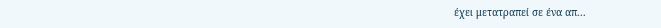έχει μετατραπεί σε ένα απ...